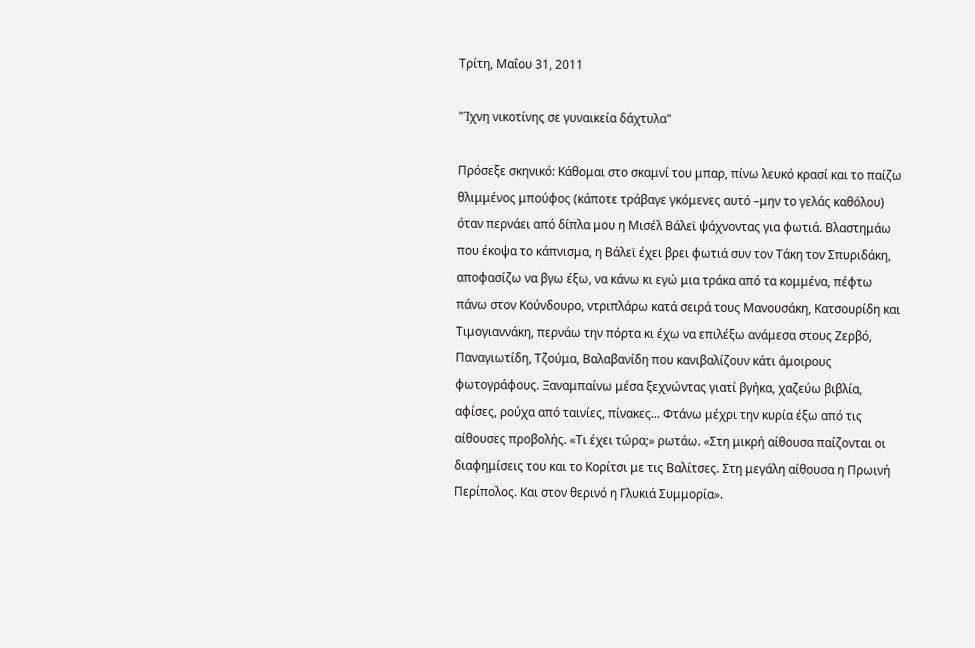Τρίτη, Μαΐου 31, 2011

"Ίχνη νικοτίνης σε γυναικεία δάχτυλα"

Πρόσεξε σκηνικό: Κάθομαι στο σκαμνί του μπαρ, πίνω λευκό κρασί και το παίζω θλιμμένος μπούφος (κάποτε τράβαγε γκόμενες αυτό –μην το γελάς καθόλου) όταν περνάει από δίπλα μου η Μισέλ Βάλεϊ ψάχνοντας για φωτιά. Βλαστημάω που έκοψα το κάπνισμα, η Βάλεϊ έχει βρει φωτιά συν τον Τάκη τον Σπυριδάκη, αποφασίζω να βγω έξω, να κάνω κι εγώ μια τράκα από τα κομμένα, πέφτω πάνω στον Κούνδουρο, ντριπλάρω κατά σειρά τους Μανουσάκη, Κατσουρίδη και Τιμογιαννάκη, περνάω την πόρτα κι έχω να επιλέξω ανάμεσα στους Ζερβό, Παναγιωτίδη, Τζούμα, Βαλαβανίδη που κανιβαλίζουν κάτι άμοιρους φωτογράφους. Ξαναμπαίνω μέσα ξεχνώντας γιατί βγήκα, χαζεύω βιβλία, αφίσες, ρούχα από ταινίες, πίνακες... Φτάνω μέχρι την κυρία έξω από τις αίθουσες προβολής. «Τι έχει τώρα;» ρωτάω. «Στη μικρή αίθουσα παίζονται οι διαφημίσεις του και το Κορίτσι με τις Βαλίτσες. Στη μεγάλη αίθουσα η Πρωινή Περίπολος. Και στον θερινό η Γλυκιά Συμμορία».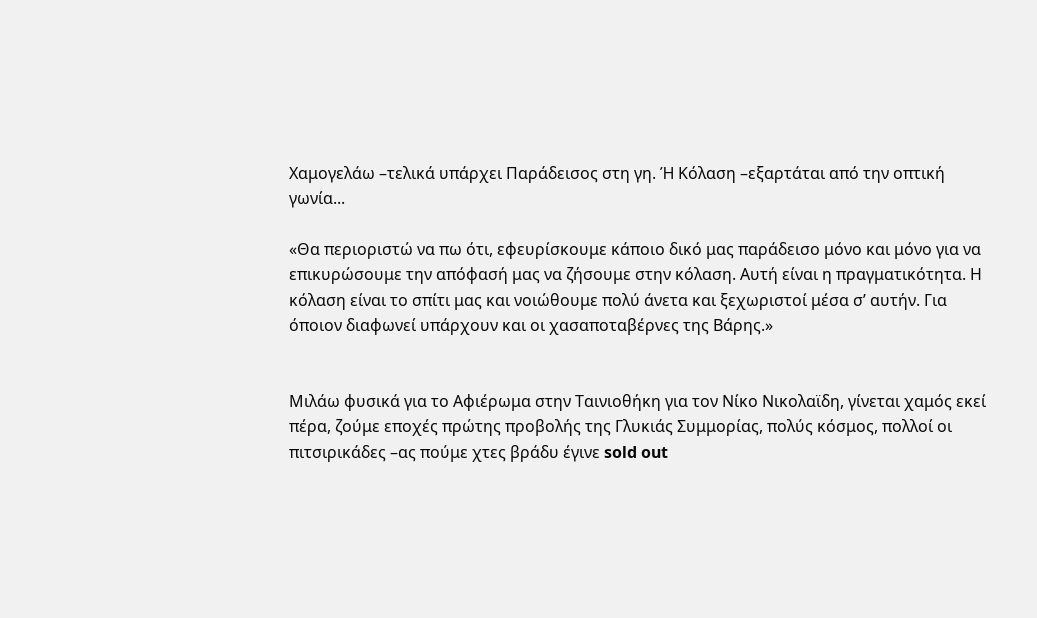Χαμογελάω –τελικά υπάρχει Παράδεισος στη γη. Ή Κόλαση –εξαρτάται από την οπτική γωνία...

«Θα περιοριστώ να πω ότι, εφευρίσκουμε κάποιο δικό μας παράδεισο μόνο και μόνο για να επικυρώσουμε την απόφασή μας να ζήσουμε στην κόλαση. Αυτή είναι η πραγματικότητα. Η κόλαση είναι το σπίτι μας και νοιώθουμε πολύ άνετα και ξεχωριστοί μέσα σ’ αυτήν. Για όποιον διαφωνεί υπάρχουν και οι χασαποταβέρνες της Βάρης.»


Μιλάω φυσικά για το Αφιέρωμα στην Ταινιοθήκη για τον Νίκο Νικολαϊδη, γίνεται χαμός εκεί πέρα, ζούμε εποχές πρώτης προβολής της Γλυκιάς Συμμορίας, πολύς κόσμος, πολλοί οι πιτσιρικάδες –ας πούμε χτες βράδυ έγινε sold out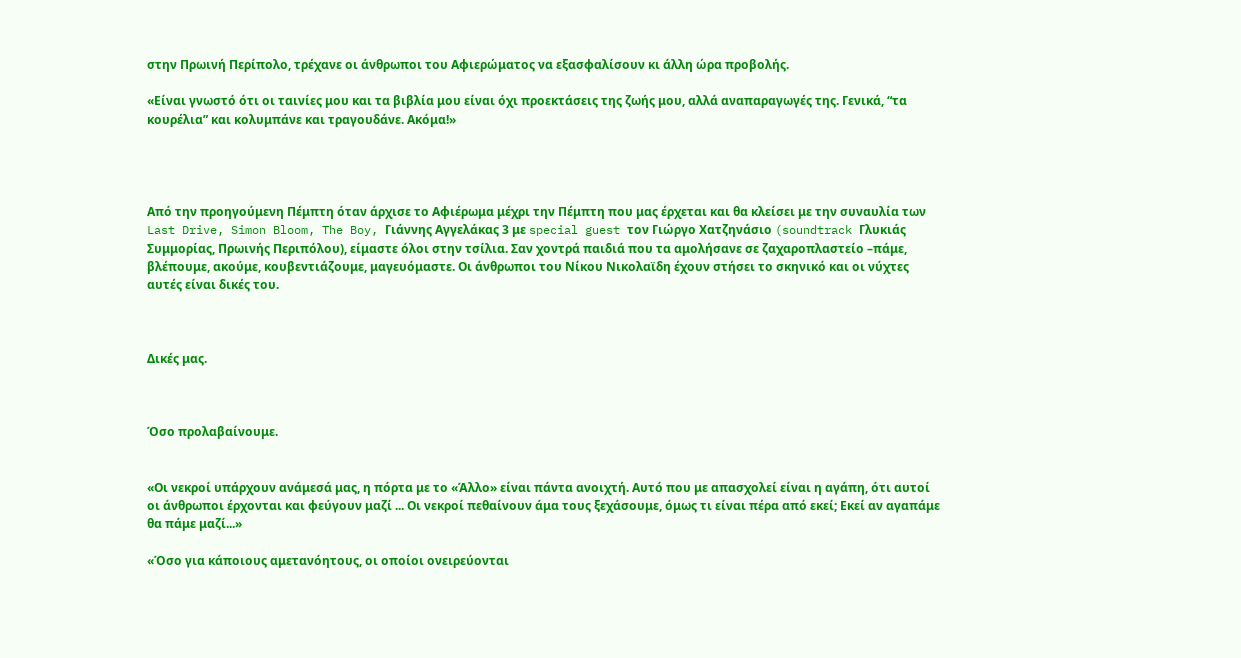στην Πρωινή Περίπολο, τρέχανε οι άνθρωποι του Αφιερώματος να εξασφαλίσουν κι άλλη ώρα προβολής.

«Είναι γνωστό ότι οι ταινίες μου και τα βιβλία μου είναι όχι προεκτάσεις της ζωής μου, αλλά αναπαραγωγές της. Γενικά, “τα κουρέλια” και κολυμπάνε και τραγουδάνε. Ακόμα!»




Από την προηγούμενη Πέμπτη όταν άρχισε το Αφιέρωμα μέχρι την Πέμπτη που μας έρχεται και θα κλείσει με την συναυλία των Last Drive, Simon Bloom, The Boy, Γιάννης Αγγελάκας 3 με special guest τον Γιώργο Χατζηνάσιο (soundtrack Γλυκιάς Συμμορίας, Πρωινής Περιπόλου), είμαστε όλοι στην τσίλια. Σαν χοντρά παιδιά που τα αμολήσανε σε ζαχαροπλαστείο –πάμε, βλέπουμε, ακούμε, κουβεντιάζουμε, μαγευόμαστε. Οι άνθρωποι του Νίκου Νικολαϊδη έχουν στήσει το σκηνικό και οι νύχτες αυτές είναι δικές του.



Δικές μας.



Όσο προλαβαίνουμε.


«Οι νεκροί υπάρχουν ανάμεσά μας, η πόρτα με το «Άλλο» είναι πάντα ανοιχτή. Αυτό που με απασχολεί είναι η αγάπη, ότι αυτοί οι άνθρωποι έρχονται και φεύγουν μαζί ... Οι νεκροί πεθαίνουν άμα τους ξεχάσουμε, όμως τι είναι πέρα από εκεί; Εκεί αν αγαπάμε θα πάμε μαζί...»

«Όσο για κάποιους αμετανόητους, οι οποίοι ονειρεύονται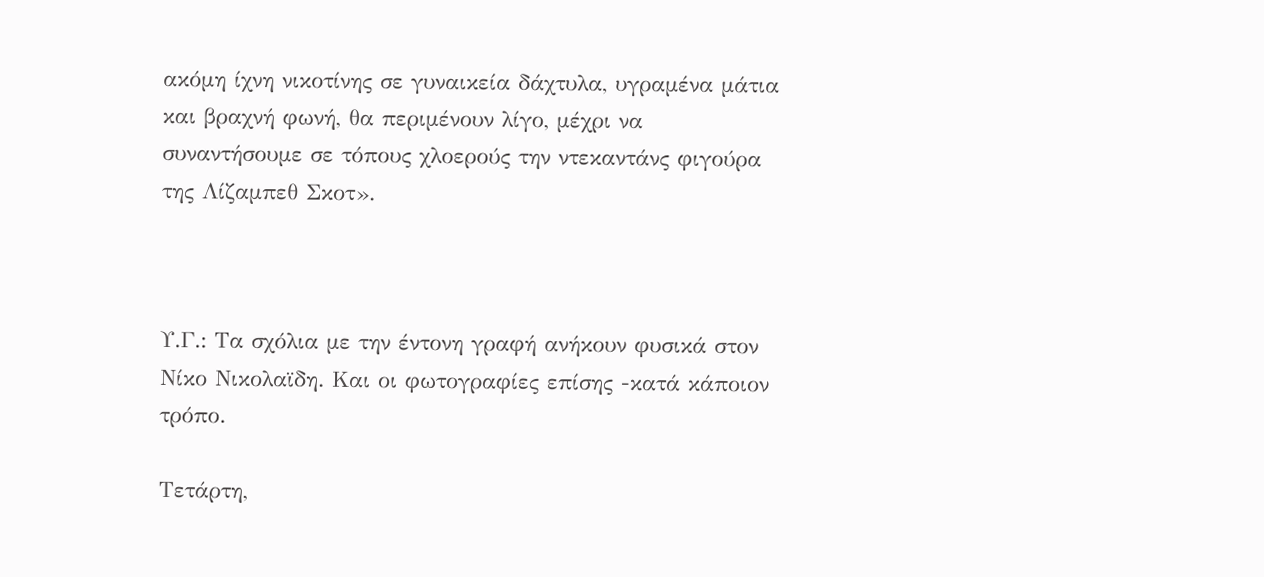ακόμη ίχνη νικοτίνης σε γυναικεία δάχτυλα, υγραμένα μάτια και βραχνή φωνή, θα περιμένουν λίγο, μέχρι να συναντήσουμε σε τόπους χλοερούς την ντεκαντάνς φιγούρα της Λίζαμπεθ Σκοτ».



Υ.Γ.: Τα σχόλια με την έντονη γραφή ανήκουν φυσικά στον Νίκο Νικολαϊδη. Και οι φωτογραφίες επίσης -κατά κάποιον τρόπο.

Τετάρτη,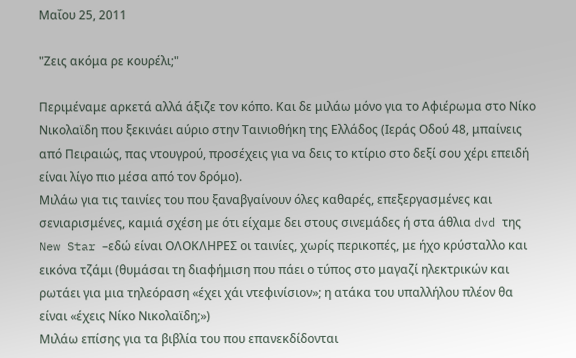Μαΐου 25, 2011

"Ζεις ακόμα ρε κουρέλι;"

Περιμέναμε αρκετά αλλά άξιζε τον κόπο. Και δε μιλάω μόνο για το Αφιέρωμα στο Νίκο Νικολαϊδη που ξεκινάει αύριο στην Ταινιοθήκη της Ελλάδος (Ιεράς Οδού 48, μπαίνεις από Πειραιώς, πας ντουγρού, προσέχεις για να δεις το κτίριο στο δεξί σου χέρι επειδή είναι λίγο πιο μέσα από τον δρόμο).
Μιλάω για τις ταινίες του που ξαναβγαίνουν όλες καθαρές, επεξεργασμένες και σενιαρισμένες, καμιά σχέση με ότι είχαμε δει στους σινεμάδες ή στα άθλια dvd της New Star –εδώ είναι ΟΛΟΚΛΗΡΕΣ οι ταινίες, χωρίς περικοπές, με ήχο κρύσταλλο και εικόνα τζάμι (θυμάσαι τη διαφήμιση που πάει ο τύπος στο μαγαζί ηλεκτρικών και ρωτάει για μια τηλεόραση «έχει χάι ντεφινίσιον»; η ατάκα του υπαλλήλου πλέον θα είναι «έχεις Νίκο Νικολαϊδη;»)
Μιλάω επίσης για τα βιβλία του που επανεκδίδονται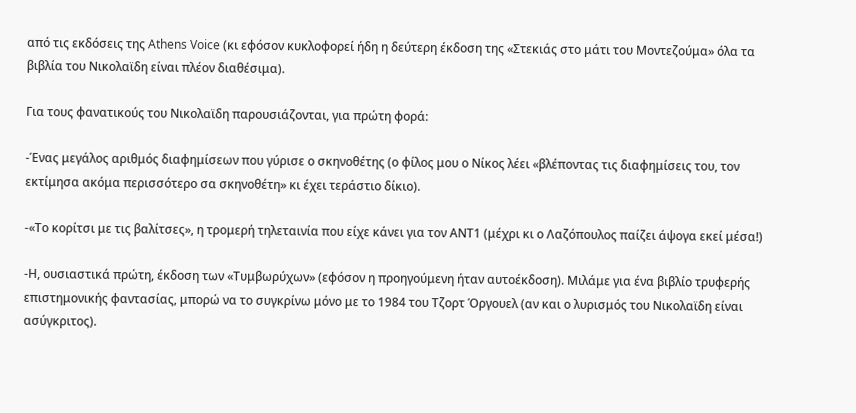από τις εκδόσεις της Athens Voice (κι εφόσον κυκλοφορεί ήδη η δεύτερη έκδοση της «Στεκιάς στο μάτι του Μοντεζούμα» όλα τα βιβλία του Νικολαϊδη είναι πλέον διαθέσιμα).

Για τους φανατικούς του Νικολαϊδη παρουσιάζονται, για πρώτη φορά:

-Ένας μεγάλος αριθμός διαφημίσεων που γύρισε ο σκηνοθέτης (ο φίλος μου ο Νίκος λέει «βλέποντας τις διαφημίσεις του, τον εκτίμησα ακόμα περισσότερο σα σκηνοθέτη» κι έχει τεράστιο δίκιο).

-«Το κορίτσι με τις βαλίτσες», η τρομερή τηλεταινία που είχε κάνει για τον ΑΝΤ1 (μέχρι κι ο Λαζόπουλος παίζει άψογα εκεί μέσα!)

-Η, ουσιαστικά πρώτη, έκδοση των «Τυμβωρύχων» (εφόσον η προηγούμενη ήταν αυτοέκδοση). Μιλάμε για ένα βιβλίο τρυφερής επιστημονικής φαντασίας, μπορώ να το συγκρίνω μόνο με το 1984 του Τζορτ Όργουελ (αν και ο λυρισμός του Νικολαϊδη είναι ασύγκριτος).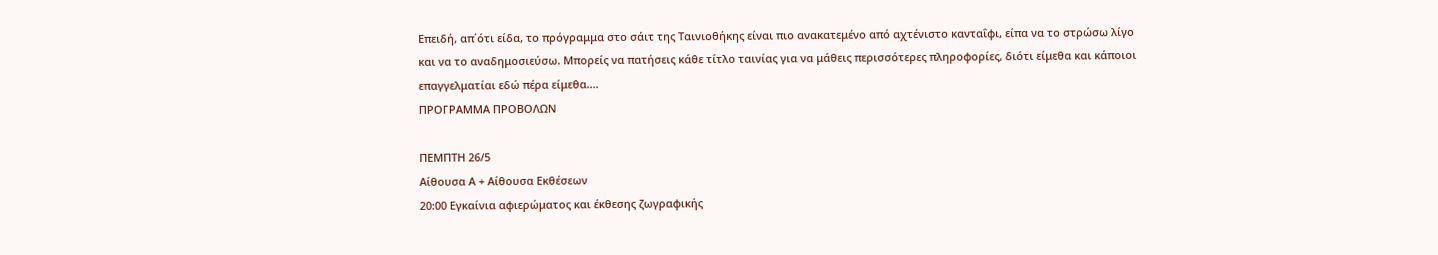Επειδή, απ΄ότι είδα, το πρόγραμμα στο σάιτ της Ταινιοθήκης είναι πιο ανακατεμένο από αχτένιστο κανταΐφι, είπα να το στρώσω λίγο και να το αναδημοσιεύσω. Μπορείς να πατήσεις κάθε τίτλο ταινίας για να μάθεις περισσότερες πληροφορίες, διότι είμεθα και κάποιοι επαγγελματίαι εδώ πέρα είμεθα....
ΠΡΟΓΡΑΜΜΑ ΠΡΟΒΟΛΩΝ

ΠΕΜΠΤΗ 26/5
Αίθουσα Α + Αίθουσα Εκθέσεων
20:00 Εγκαίνια αφιερώματος και έκθεσης ζωγραφικής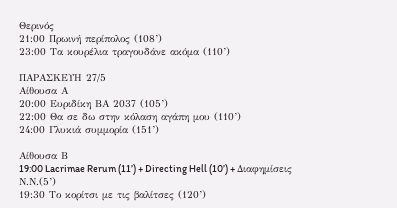Θερινός
21:00 Πρωινή περίπολος (108’)
23:00 Τα κουρέλια τραγουδάνε ακόμα (110’)

ΠΑΡΑΣΚΕΥH 27/5
Αίθουσα Α
20:00 Ευριδίκη ΒΑ 2037 (105’)
22:00 Θα σε δω στην κόλαση αγάπη μου (110’)
24:00 Γλυκιά συμμορία (151’)

Αίθουσα Β
19:00 Lacrimae Rerum (11’) + Directing Hell (10’) + Διαφημίσεις Ν.Ν.(5’)
19:30 Το κορίτσι με τις βαλίτσες (120’)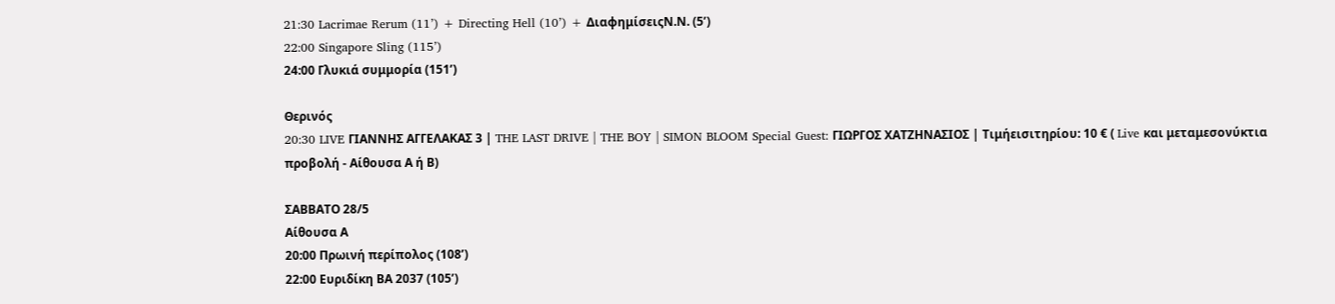21:30 Lacrimae Rerum (11’) + Directing Hell (10’) + ΔιαφημίσειςΝ.Ν. (5’)
22:00 Singapore Sling (115’)
24:00 Γλυκιά συμμορία (151’)

Θερινός
20:30 LIVE ΓΙΑΝΝΗΣ ΑΓΓΕΛΑΚΑΣ 3 | THE LAST DRIVE | THE BOY | SIMON BLOOM Special Guest: ΓΙΩΡΓΟΣ ΧΑΤΖΗΝΑΣΙΟΣ | Τιμήεισιτηρίου: 10 € ( Live και μεταμεσονύκτια προβολή - Αίθουσα Α ή Β)

ΣΑΒΒΑΤΟ 28/5
Αίθουσα Α
20:00 Πρωινή περίπολος (108’)
22:00 Ευριδίκη ΒΑ 2037 (105’)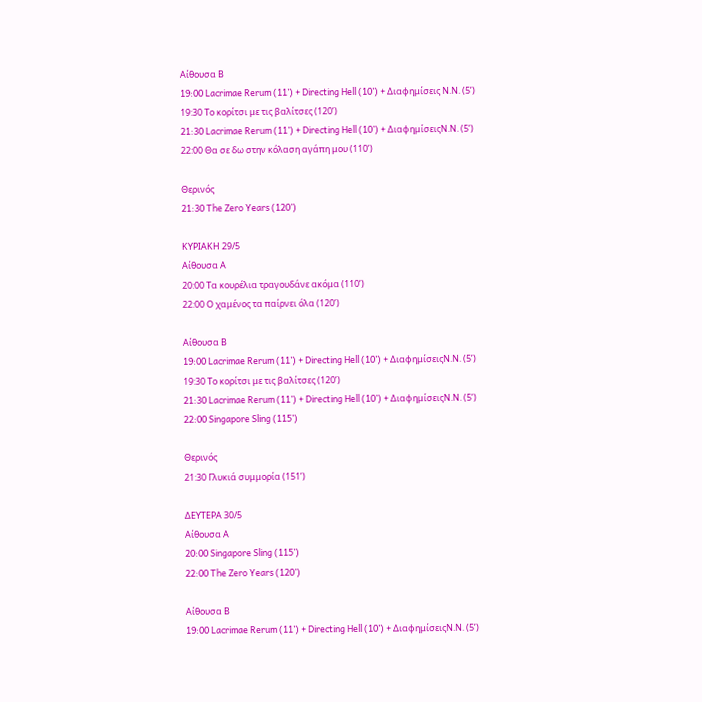Αίθουσα Β
19:00 Lacrimae Rerum (11’) + Directing Hell (10’) + Διαφημίσεις Ν.Ν. (5’)
19:30 Το κορίτσι με τις βαλίτσες (120’)
21:30 Lacrimae Rerum (11’) + Directing Hell (10’) + ΔιαφημίσειςΝ.Ν. (5’)
22:00 Θα σε δω στην κόλαση αγάπη μου (110’)

Θερινός
21:30 The Zero Years (120’)

ΚΥΡΙΑΚΗ 29/5
Αίθουσα Α
20:00 Τα κουρέλια τραγουδάνε ακόμα (110’)
22:00 Ο χαμένος τα παίρνει όλα (120’)

Αίθουσα Β
19:00 Lacrimae Rerum (11’) + Directing Hell (10’) + ΔιαφημίσειςΝ.Ν. (5’)
19:30 Το κορίτσι με τις βαλίτσες (120’)
21:30 Lacrimae Rerum (11’) + Directing Hell (10’) + ΔιαφημίσειςΝ.Ν. (5’)
22:00 Singapore Sling (115’)

Θερινός
21:30 Γλυκιά συμμορία (151’)

ΔΕΥΤΕΡΑ 30/5
Αίθουσα Α
20:00 Singapore Sling (115’)
22:00 The Zero Years (120’)

Αίθουσα Β
19:00 Lacrimae Rerum (11’) + Directing Hell (10’) + ΔιαφημίσειςΝ.Ν. (5’)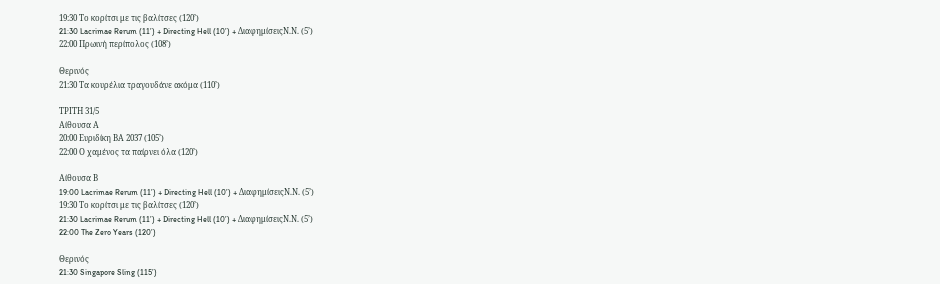19:30 Το κορίτσι με τις βαλίτσες (120’)
21:30 Lacrimae Rerum (11’) + Directing Hell (10’) + ΔιαφημίσειςΝ.Ν. (5’)
22:00 Πρωινή περίπολος (108’)

Θερινός
21:30 Τα κουρέλια τραγουδάνε ακόμα (110’)

ΤΡΙΤΗ 31/5
Αίθουσα Α
20:00 Ευριδίκη ΒΑ 2037 (105’)
22:00 Ο χαμένος τα παίρνει όλα (120’)

Αίθουσα Β
19:00 Lacrimae Rerum (11’) + Directing Hell (10’) + ΔιαφημίσειςΝ.Ν. (5’)
19:30 Το κορίτσι με τις βαλίτσες (120’)
21:30 Lacrimae Rerum (11’) + Directing Hell (10’) + ΔιαφημίσειςΝ.Ν. (5’)
22:00 The Zero Years (120’)

Θερινός
21:30 Singapore Sling (115’)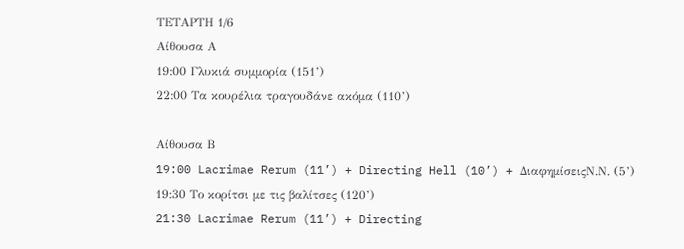ΤΕΤΑΡΤΗ 1/6
Αίθουσα Α
19:00 Γλυκιά συμμορία (151’)
22:00 Τα κουρέλια τραγουδάνε ακόμα (110’)

Αίθουσα Β
19:00 Lacrimae Rerum (11’) + Directing Hell (10’) + ΔιαφημίσειςΝ.Ν. (5’)
19:30 Το κορίτσι με τις βαλίτσες (120’)
21:30 Lacrimae Rerum (11’) + Directing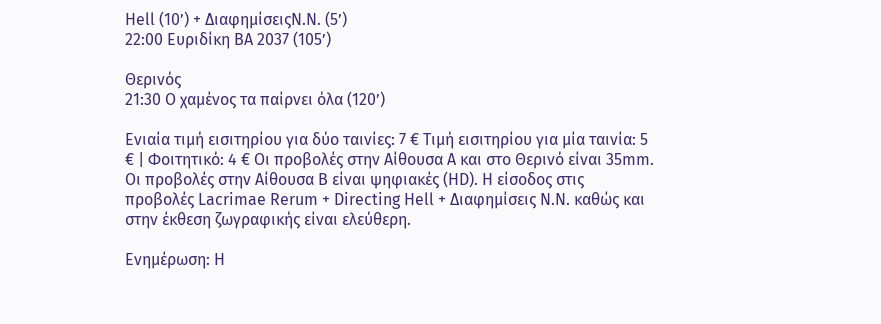Hell (10’) + ΔιαφημίσειςΝ.Ν. (5’)
22:00 Ευριδίκη ΒΑ 2037 (105’)

Θερινός
21:30 Ο χαμένος τα παίρνει όλα (120’)

Ενιαία τιμή εισιτηρίου για δύο ταινίες: 7 € Τιμή εισιτηρίου για μία ταινία: 5 € | Φοιτητικό: 4 € Οι προβολές στην Αίθουσα Α και στο Θερινό είναι 35mm. Οι προβολές στην Αίθουσα Β είναι ψηφιακές (HD). Η είσοδος στις προβολές Lacrimae Rerum + Directing Hell + Διαφημίσεις Ν.Ν. καθώς και στην έκθεση ζωγραφικής είναι ελεύθερη.

Ενημέρωση: Η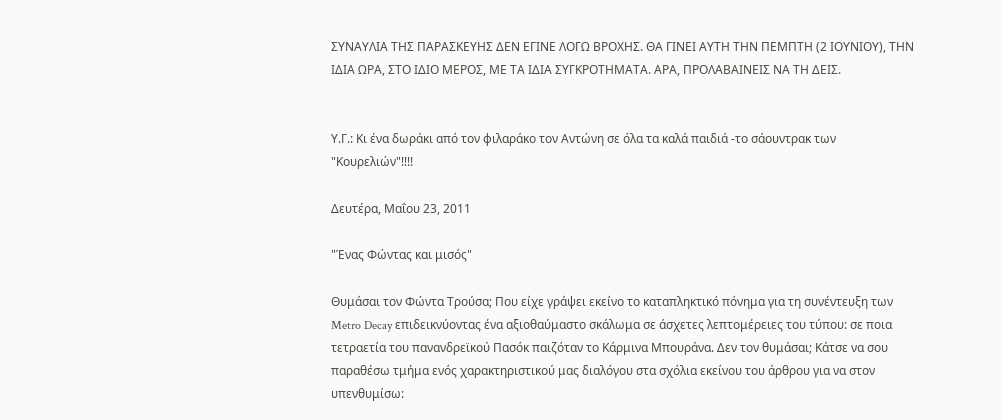ΣΥΝΑΥΛΙΑ ΤΗΣ ΠΑΡΑΣΚΕΥΗΣ ΔΕΝ ΕΓΙΝΕ ΛΟΓΩ ΒΡΟΧΗΣ. ΘΑ ΓΙΝΕΙ ΑΥΤΗ ΤΗΝ ΠΕΜΠΤΗ (2 ΙΟΥΝΙΟΥ), ΤΗΝ ΙΔΙΑ ΩΡΑ, ΣΤΟ ΙΔΙΟ ΜΕΡΟΣ, ΜΕ ΤΑ ΙΔΙΑ ΣΥΓΚΡΟΤΗΜΑΤΑ. ΑΡΑ, ΠΡΟΛΑΒΑΙΝΕΙΣ ΝΑ ΤΗ ΔΕΙΣ.


Υ.Γ.: Κι ένα δωράκι από τον φιλαράκο τον Αντώνη σε όλα τα καλά παιδιά -το σάουντρακ των "Κουρελιών"!!!!

Δευτέρα, Μαΐου 23, 2011

"Ένας Φώντας και μισός"

Θυμάσαι τον Φώντα Τρούσα; Που είχε γράψει εκείνο το καταπληκτικό πόνημα για τη συνέντευξη των Metro Decay επιδεικνύοντας ένα αξιοθαύμαστο σκάλωμα σε άσχετες λεπτομέρειες του τύπου: σε πoια τετραετία του πανανδρεϊκού Πασόκ παιζόταν το Κάρμινα Μπουράνα. Δεν τον θυμάσαι; Κάτσε να σου παραθέσω τμήμα ενός χαρακτηριστικού μας διαλόγου στα σχόλια εκείνου του άρθρου για να στον υπενθυμίσω: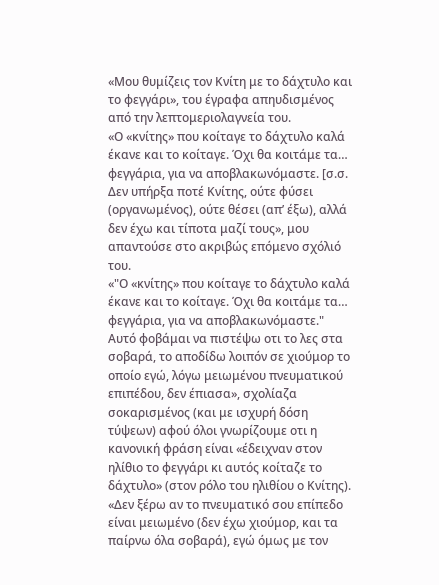«Μου θυμίζεις τον Κνίτη με το δάχτυλο και το φεγγάρι», του έγραφα απηυδισμένος από την λεπτομεριολαγνεία του.
«Ο «κνίτης» που κοίταγε το δάχτυλο καλά έκανε και το κοίταγε. Όχι θα κοιτάμε τα… φεγγάρια, για να αποβλακωνόμαστε. [σ.σ. Δεν υπήρξα ποτέ Κνίτης, ούτε φύσει (οργανωμένος), ούτε θέσει (απ’ έξω), αλλά δεν έχω και τίποτα μαζί τους», μου απαντούσε στο ακριβώς επόμενο σχόλιό του.
«"Ο «κνίτης» που κοίταγε το δάχτυλο καλά έκανε και το κοίταγε. Όχι θα κοιτάμε τα… φεγγάρια, για να αποβλακωνόμαστε." Αυτό φοβάμαι να πιστέψω οτι το λες στα σοβαρά, το αποδίδω λοιπόν σε χιούμορ το οποίο εγώ, λόγω μειωμένου πνευματικού επιπέδου, δεν έπιασα», σχολίαζα σοκαρισμένος (και με ισχυρή δόση τύψεων) αφού όλοι γνωρίζουμε οτι η κανονική φράση είναι «έδειχναν στον ηλίθιο το φεγγάρι κι αυτός κοίταζε το δάχτυλο» (στον ρόλο του ηλιθίου ο Κνίτης).
«Δεν ξέρω αν το πνευματικό σου επίπεδο είναι μειωμένο (δεν έχω χιούμορ, και τα παίρνω όλα σοβαρά), εγώ όμως με τον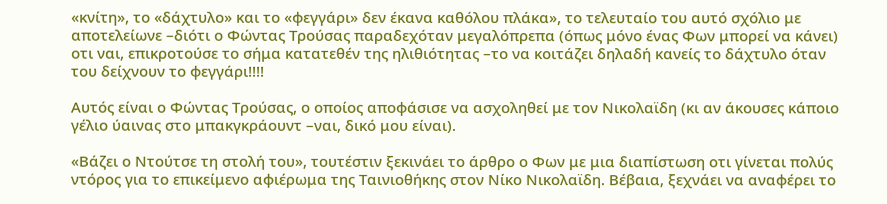«κνίτη», το «δάχτυλο» και το «φεγγάρι» δεν έκανα καθόλου πλάκα», το τελευταίο του αυτό σχόλιο με αποτελείωνε –διότι ο Φώντας Τρούσας παραδεχόταν μεγαλόπρεπα (όπως μόνο ένας Φων μπορεί να κάνει) οτι ναι, επικροτούσε το σήμα κατατεθέν της ηλιθιότητας –το να κοιτάζει δηλαδή κανείς το δάχτυλο όταν του δείχνουν το φεγγάρι!!!!

Αυτός είναι ο Φώντας Τρούσας, ο οποίος αποφάσισε να ασχοληθεί με τον Νικολαϊδη (κι αν άκουσες κάποιο γέλιο ύαινας στο μπακγκράουντ –ναι, δικό μου είναι).

«Βάζει ο Ντούτσε τη στολή του», τουτέστιν ξεκινάει το άρθρο ο Φων με μια διαπίστωση οτι γίνεται πολύς ντόρος για το επικείμενο αφιέρωμα της Ταινιοθήκης στον Νίκο Νικολαϊδη. Βέβαια, ξεχνάει να αναφέρει το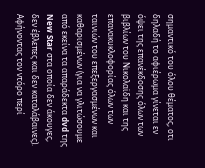σημαντικό του όλου θέματος, οτι δηλαδή το αφιέρωμα γίνεται εν όψει της επανέκδοσης όλων των βιβλίων του Νικολαϊδη και της επανακυκλοφορίας όλων των ταινιών του επεξεργασμένων και καθαρισμένων (για να γλιτώσουμε από εκείνα τα απαράδεκτα dvd της New Star στα οποία δεν άκουγες, δεν έβλεπες και δεν καταλάβαινες). Αφήνοντας τον ντόρο περί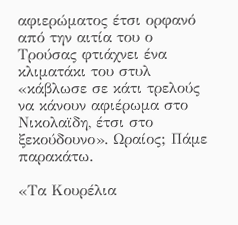αφιερώματος έτσι ορφανό από την αιτία του ο Τρούσας φτιάχνει ένα κλιματάκι του στυλ «κάβλωσε σε κάτι τρελούς να κάνουν αφιέρωμα στο Νικολαϊδη, έτσι στο ξεκούδουνο». Ωραίος; Πάμε παρακάτω.

«Τα Κουρέλια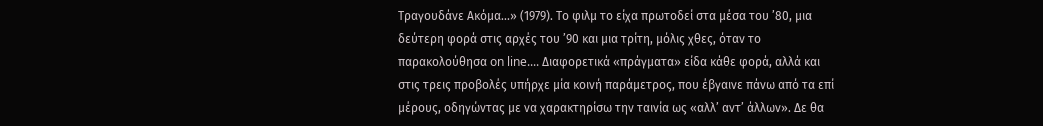Τραγουδάνε Ακόμα...» (1979). Το φιλμ το είχα πρωτοδεί στα μέσα του ’80, μια δεύτερη φορά στις αρχές του ’90 και μια τρίτη, μόλις χθες, όταν το παρακολούθησα on line.... Διαφορετικά «πράγματα» είδα κάθε φορά, αλλά και στις τρεις προβολές υπήρχε μία κοινή παράμετρος, που έβγαινε πάνω από τα επί μέρους, οδηγώντας με να χαρακτηρίσω την ταινία ως «αλλ’ αντ’ άλλων». Δε θα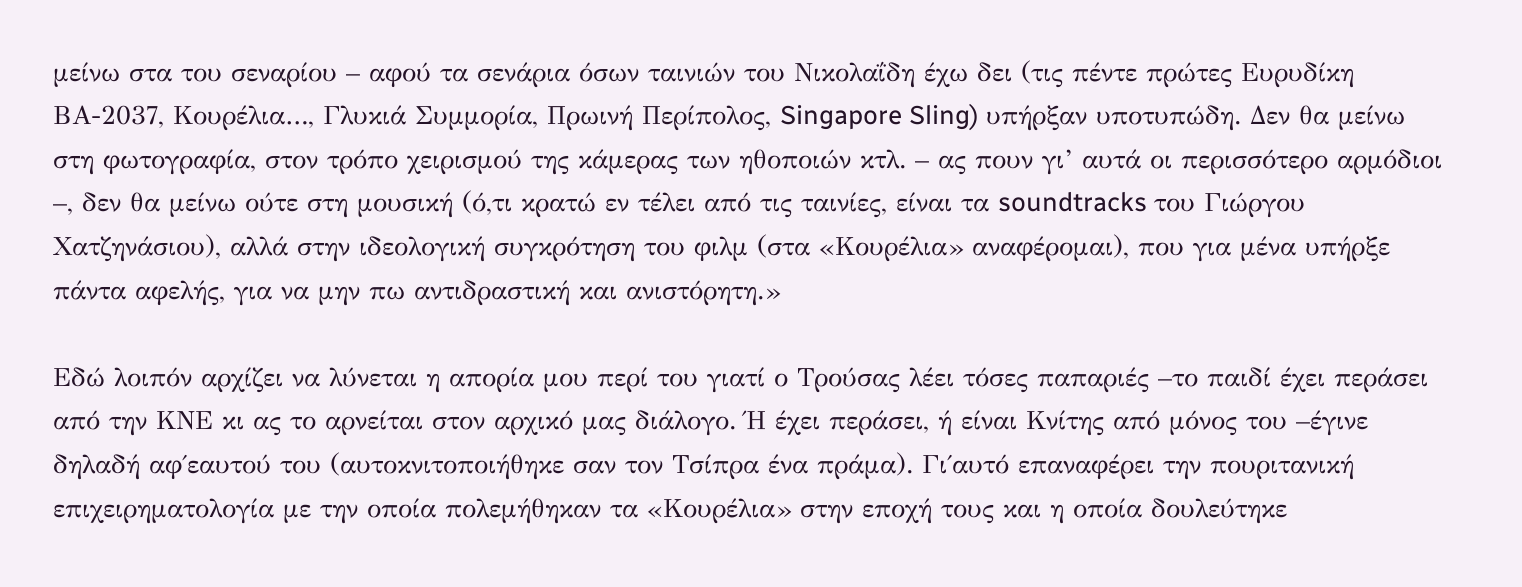μείνω στα του σεναρίου – αφού τα σενάρια όσων ταινιών του Νικολαΐδη έχω δει (τις πέντε πρώτες Ευρυδίκη ΒΑ-2037, Κουρέλια…, Γλυκιά Συμμορία, Πρωινή Περίπολος, Singapore Sling) υπήρξαν υποτυπώδη. Δεν θα μείνω στη φωτογραφία, στον τρόπο χειρισμού της κάμερας των ηθοποιών κτλ. – ας πουν γι’ αυτά οι περισσότερο αρμόδιοι –, δεν θα μείνω ούτε στη μουσική (ό,τι κρατώ εν τέλει από τις ταινίες, είναι τα soundtracks του Γιώργου Χατζηνάσιου), αλλά στην ιδεολογική συγκρότηση του φιλμ (στα «Κουρέλια» αναφέρομαι), που για μένα υπήρξε πάντα αφελής, για να μην πω αντιδραστική και ανιστόρητη.»

Εδώ λοιπόν αρχίζει να λύνεται η απορία μου περί του γιατί ο Τρούσας λέει τόσες παπαριές –το παιδί έχει περάσει από την ΚΝΕ κι ας το αρνείται στον αρχικό μας διάλογο. Ή έχει περάσει, ή είναι Κνίτης από μόνος του –έγινε δηλαδή αφ΄εαυτού του (αυτοκνιτοποιήθηκε σαν τον Τσίπρα ένα πράμα). Γι΄αυτό επαναφέρει την πουριτανική επιχειρηματολογία με την οποία πολεμήθηκαν τα «Κουρέλια» στην εποχή τους και η οποία δουλεύτηκε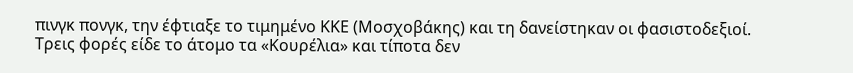πινγκ πονγκ, την έφτιαξε το τιμημένο ΚΚΕ (Μοσχοβάκης) και τη δανείστηκαν οι φασιστοδεξιοί.
Τρεις φορές είδε το άτομο τα «Κουρέλια» και τίποτα δεν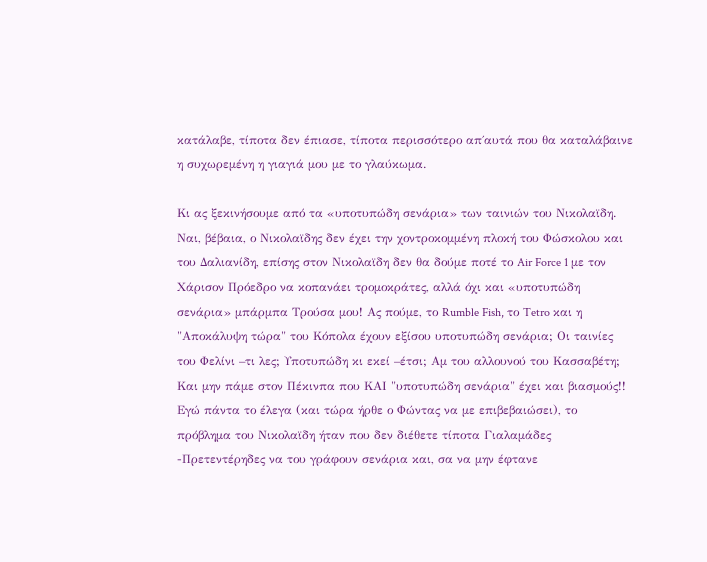κατάλαβε, τίποτα δεν έπιασε, τίποτα περισσότερο απ΄αυτά που θα καταλάβαινε η συχωρεμένη η γιαγιά μου με το γλαύκωμα.

Κι ας ξεκινήσουμε από τα «υποτυπώδη σενάρια» των ταινιών του Νικολαϊδη. Ναι, βέβαια, ο Νικολαϊδης δεν έχει την χοντροκομμένη πλοκή του Φώσκολου και του Δαλιανίδη, επίσης στον Νικολαϊδη δεν θα δούμε ποτέ το Air Force 1 με τον Χάρισον Πρόεδρο να κοπανάει τρομοκράτες, αλλά όχι και «υποτυπώδη σενάρια» μπάρμπα Τρούσα μου! Ας πούμε, το Rumble Fish, το Tetro και η "Αποκάλυψη τώρα" του Κόπολα έχουν εξίσου υποτυπώδη σενάρια; Οι ταινίες του Φελίνι –τι λες; Υποτυπώδη κι εκεί –έτσι; Αμ του αλλουνού του Κασσαβέτη; Και μην πάμε στον Πέκινπα που ΚΑΙ "υποτυπώδη σενάρια" έχει και βιασμούς!!
Εγώ πάντα το έλεγα (και τώρα ήρθε ο Φώντας να με επιβεβαιώσει), το πρόβλημα του Νικολαϊδη ήταν που δεν διέθετε τίποτα Γιαλαμάδες -Πρετεντέρηδες να του γράφουν σενάρια και, σα να μην έφτανε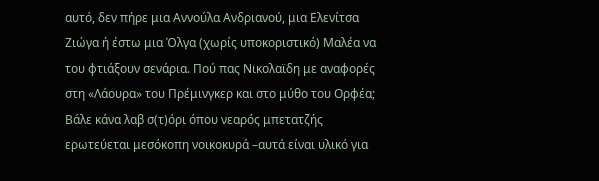αυτό, δεν πήρε μια Αννούλα Ανδριανού, μια Ελενίτσα Ζιώγα ή έστω μια Όλγα (χωρίς υποκοριστικό) Μαλέα να του φτιάξουν σενάρια. Πού πας Νικολαϊδη με αναφορές στη «Λάουρα» του Πρέμινγκερ και στο μύθο του Ορφέα; Βάλε κάνα λαβ σ(τ)όρι όπου νεαρός μπετατζής ερωτεύεται μεσόκοπη νοικοκυρά –αυτά είναι υλικό για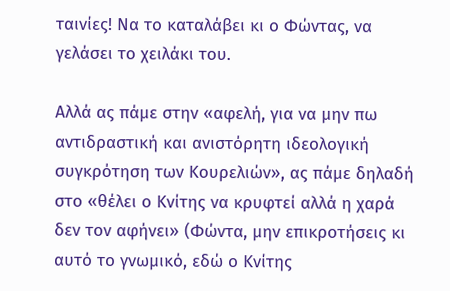ταινίες! Να το καταλάβει κι ο Φώντας, να γελάσει το χειλάκι του.

Αλλά ας πάμε στην «αφελή, για να μην πω αντιδραστική και ανιστόρητη ιδεολογική συγκρότηση των Κουρελιών», ας πάμε δηλαδή στο «θέλει ο Κνίτης να κρυφτεί αλλά η χαρά δεν τον αφήνει» (Φώντα, μην επικροτήσεις κι αυτό το γνωμικό, εδώ ο Κνίτης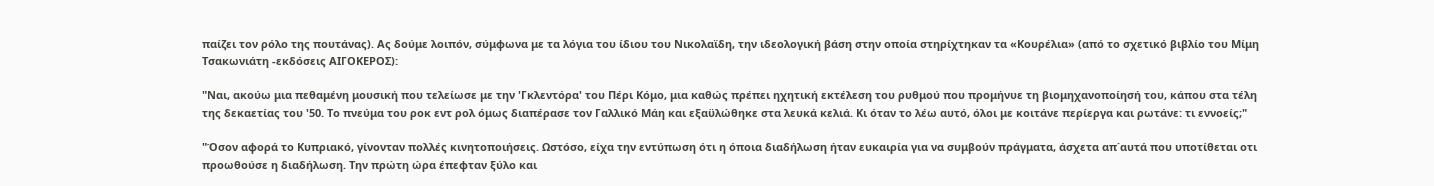παίζει τον ρόλο της πουτάνας). Ας δούμε λοιπόν, σύμφωνα με τα λόγια του ίδιου του Νικολαϊδη, την ιδεολογική βάση στην οποία στηρίχτηκαν τα «Κουρέλια» (από το σχετικό βιβλίο του Μίμη Τσακωνιάτη -εκδόσεις ΑΙΓΟΚΕΡΟΣ):

"Ναι, ακούω μια πεθαμένη μουσική που τελείωσε με την 'Γκλεντόρα' του Πέρι Κόμο, μια καθώς πρέπει ηχητική εκτέλεση του ρυθμού που προμήνυε τη βιομηχανοποίησή του, κάπου στα τέλη της δεκαετίας του '50. Το πνεύμα του ροκ εντ ρολ όμως διαπέρασε τον Γαλλικό Μάη και εξαϋλώθηκε στα λευκά κελιά. Κι όταν το λέω αυτό, όλοι με κοιτάνε περίεργα και ρωτάνε: τι εννοείς;"

"Όσον αφορά το Κυπριακό, γίνονταν πολλές κινητοποιήσεις. Ωστόσο, είχα την εντύπωση ότι η όποια διαδήλωση ήταν ευκαιρία για να συμβούν πράγματα, άσχετα απ΄αυτά που υποτίθεται οτι προωθούσε η διαδήλωση. Την πρώτη ώρα έπεφταν ξύλο και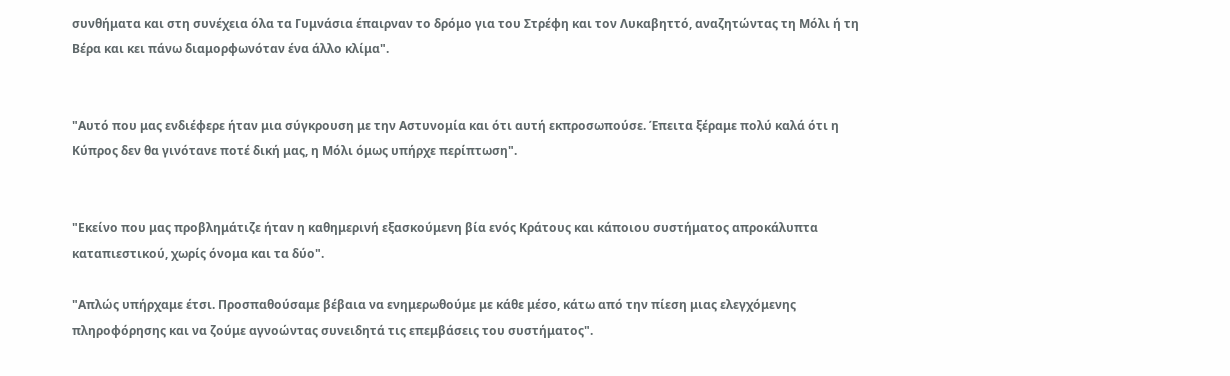συνθήματα και στη συνέχεια όλα τα Γυμνάσια έπαιρναν το δρόμο για του Στρέφη και τον Λυκαβηττό, αναζητώντας τη Μόλι ή τη Βέρα και κει πάνω διαμορφωνόταν ένα άλλο κλίμα".


"Αυτό που μας ενδιέφερε ήταν μια σύγκρουση με την Αστυνομία και ότι αυτή εκπροσωπούσε. Έπειτα ξέραμε πολύ καλά ότι η Κύπρος δεν θα γινότανε ποτέ δική μας, η Μόλι όμως υπήρχε περίπτωση".


"Εκείνο που μας προβλημάτιζε ήταν η καθημερινή εξασκούμενη βία ενός Κράτους και κάποιου συστήματος απροκάλυπτα καταπιεστικού, χωρίς όνομα και τα δύο".

"Απλώς υπήρχαμε έτσι. Προσπαθούσαμε βέβαια να ενημερωθούμε με κάθε μέσο, κάτω από την πίεση μιας ελεγχόμενης πληροφόρησης και να ζούμε αγνοώντας συνειδητά τις επεμβάσεις του συστήματος".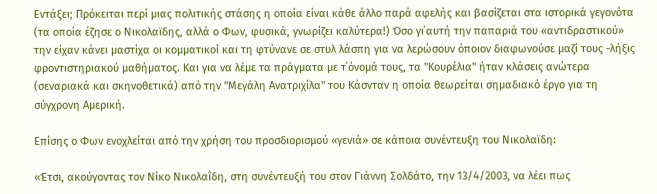Εντάξει; Πρόκειται περί μιας πολιτικής στάσης η οποία είναι κάθε άλλο παρά αφελής και βασίζεται στα ιστορικά γεγονότα (τα οποία έζησε ο Νικολαϊδης, αλλά ο Φων, φυσικά, γνωρίζει καλύτερα!) Όσο γι΄αυτή την παπαριά του «αντιδραστικού» την είχαν κάνει μαστίχα οι κομματικοί και τη φτύνανε σε στυλ λάσπη για να λερώσουν όποιον διαφωνούσε μαζί τους -λήξις φροντιστηριακού μαθήματος. Και για να λέμε τα πράγματα με τ΄όνομά τους, τα "Κουρέλια" ήταν κλάσεις ανώτερα (σεναριακά και σκηνοθετικά) από την "Μεγάλη Ανατριχίλα" του Κάσνταν η οποία θεωρείται σημαδιακό έργο για τη σύγχρονη Αμερική.

Επίσης ο Φων ενοχλείται από την χρήση του προσδιορισμού «γενιά» σε κάποια συνέντευξη του Νικολαϊδη:

«Έτσι, ακούγοντας τον Νίκο Νικολαΐδη, στη συνέντευξή του στον Γιάννη Σολδάτο, την 13/4/2003, να λέει πως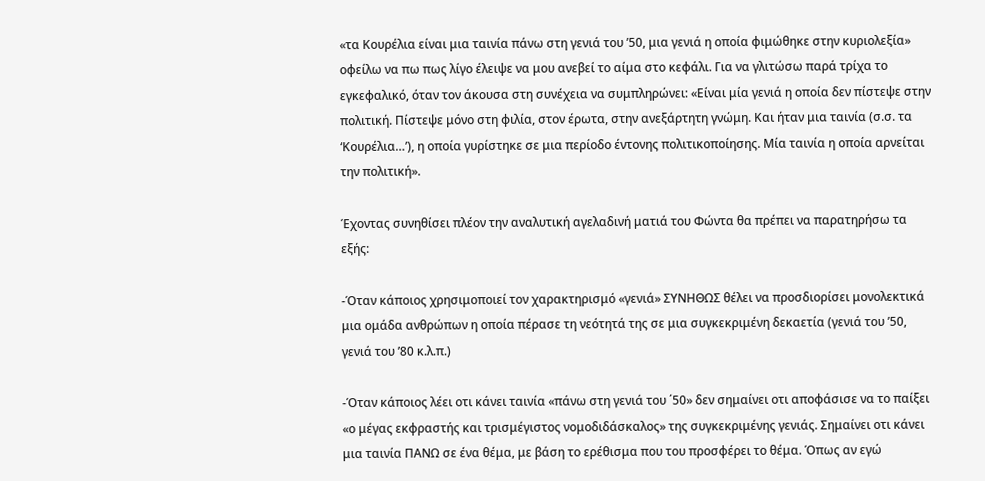«τα Κουρέλια είναι μια ταινία πάνω στη γενιά του ’50, μια γενιά η οποία φιμώθηκε στην κυριολεξία» οφείλω να πω πως λίγο έλειψε να μου ανεβεί το αίμα στο κεφάλι. Για να γλιτώσω παρά τρίχα το εγκεφαλικό, όταν τον άκουσα στη συνέχεια να συμπληρώνει: «Είναι μία γενιά η οποία δεν πίστεψε στην πολιτική. Πίστεψε μόνο στη φιλία, στον έρωτα, στην ανεξάρτητη γνώμη. Και ήταν μια ταινία (σ.σ. τα ‘Κουρέλια…’), η οποία γυρίστηκε σε μια περίοδο έντονης πολιτικοποίησης. Μία ταινία η οποία αρνείται την πολιτική».

Έχοντας συνηθίσει πλέον την αναλυτική αγελαδινή ματιά του Φώντα θα πρέπει να παρατηρήσω τα εξής:

-Όταν κάποιος χρησιμοποιεί τον χαρακτηρισμό «γενιά» ΣΥΝΗΘΩΣ θέλει να προσδιορίσει μονολεκτικά μια ομάδα ανθρώπων η οποία πέρασε τη νεότητά της σε μια συγκεκριμένη δεκαετία (γενιά του ’50, γενιά του ’80 κ.λ.π.)

-Όταν κάποιος λέει οτι κάνει ταινία «πάνω στη γενιά του ΄50» δεν σημαίνει οτι αποφάσισε να το παίξει «ο μέγας εκφραστής και τρισμέγιστος νομοδιδάσκαλος» της συγκεκριμένης γενιάς. Σημαίνει οτι κάνει μια ταινία ΠΑΝΩ σε ένα θέμα, με βάση το ερέθισμα που του προσφέρει το θέμα. Όπως αν εγώ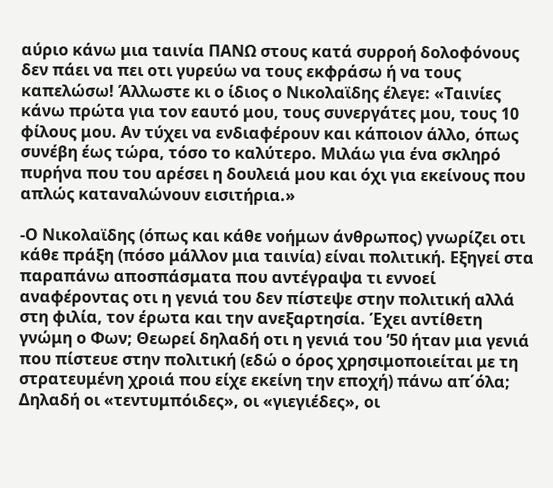αύριο κάνω μια ταινία ΠΑΝΩ στους κατά συρροή δολοφόνους δεν πάει να πει οτι γυρεύω να τους εκφράσω ή να τους καπελώσω! Άλλωστε κι ο ίδιος ο Νικολαϊδης έλεγε: «Ταινίες κάνω πρώτα για τον εαυτό μου, τους συνεργάτες μου, τους 10 φίλους μου. Αν τύχει να ενδιαφέρουν και κάποιον άλλο, όπως συνέβη έως τώρα, τόσο το καλύτερο. Μιλάω για ένα σκληρό πυρήνα που του αρέσει η δουλειά μου και όχι για εκείνους που απλώς καταναλώνουν εισιτήρια.»

-Ο Νικολαϊδης (όπως και κάθε νοήμων άνθρωπος) γνωρίζει οτι κάθε πράξη (πόσο μάλλον μια ταινία) είναι πολιτική. Εξηγεί στα παραπάνω αποσπάσματα που αντέγραψα τι εννοεί αναφέροντας οτι η γενιά του δεν πίστεψε στην πολιτική αλλά στη φιλία, τον έρωτα και την ανεξαρτησία. Έχει αντίθετη γνώμη ο Φων; Θεωρεί δηλαδή οτι η γενιά του ’50 ήταν μια γενιά που πίστευε στην πολιτική (εδώ ο όρος χρησιμοποιείται με τη στρατευμένη χροιά που είχε εκείνη την εποχή) πάνω απ΄όλα; Δηλαδή οι «τεντυμπόιδες», οι «γιεγιέδες», οι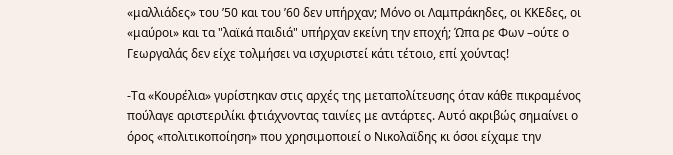«μαλλιάδες» του ’50 και του ’60 δεν υπήρχαν; Μόνο οι Λαμπράκηδες, οι ΚΚΕδες, οι «μαύροι» και τα "λαϊκά παιδιά" υπήρχαν εκείνη την εποχή; Ώπα ρε Φων –ούτε ο Γεωργαλάς δεν είχε τολμήσει να ισχυριστεί κάτι τέτοιο, επί χούντας!

-Τα «Κουρέλια» γυρίστηκαν στις αρχές της μεταπολίτευσης όταν κάθε πικραμένος πούλαγε αριστεριλίκι φτιάχνοντας ταινίες με αντάρτες. Αυτό ακριβώς σημαίνει ο όρος «πολιτικοποίηση» που χρησιμοποιεί ο Νικολαϊδης κι όσοι είχαμε την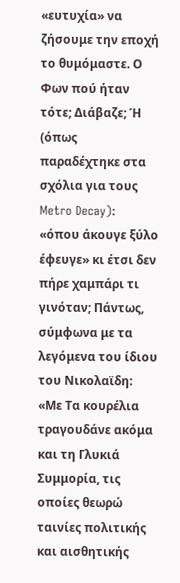«ευτυχία» να ζήσουμε την εποχή το θυμόμαστε. Ο Φων πού ήταν τότε; Διάβαζε; Ή (όπως παραδέχτηκε στα σχόλια για τους Metro Decay): «όπου άκουγε ξύλο έφευγε» κι έτσι δεν πήρε χαμπάρι τι γινόταν; Πάντως, σύμφωνα με τα λεγόμενα του ίδιου του Νικολαϊδη: «Με Τα κουρέλια τραγουδάνε ακόμα και τη Γλυκιά Συμμορία, τις οποίες θεωρώ ταινίες πολιτικής και αισθητικής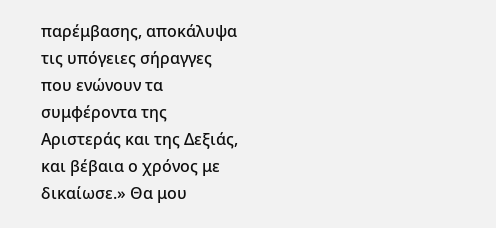παρέμβασης, αποκάλυψα τις υπόγειες σήραγγες που ενώνουν τα συμφέροντα της Αριστεράς και της Δεξιάς, και βέβαια ο χρόνος με δικαίωσε.» Θα μου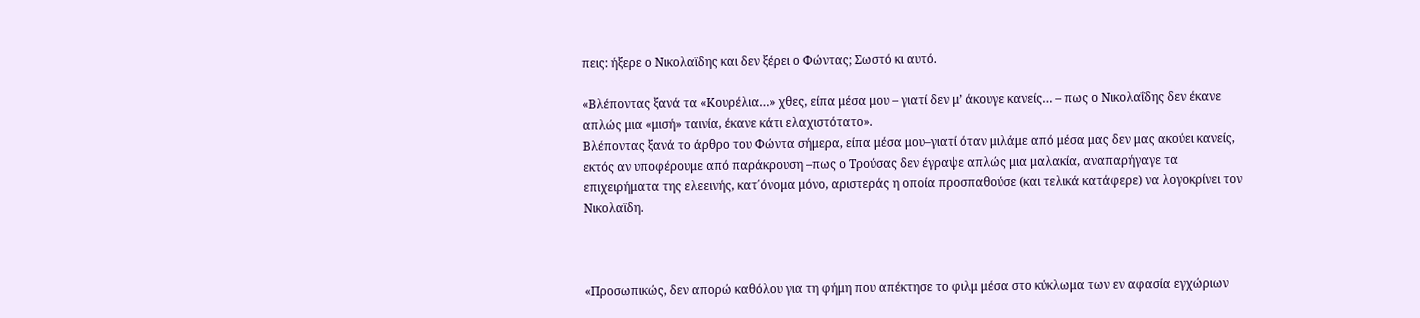πεις: ήξερε ο Νικολαϊδης και δεν ξέρει ο Φώντας; Σωστό κι αυτό.

«Βλέποντας ξανά τα «Κουρέλια…» χθες, είπα μέσα μου – γιατί δεν μ’ άκουγε κανείς… – πως ο Νικολαΐδης δεν έκανε απλώς μια «μισή» ταινία, έκανε κάτι ελαχιστότατο».
Βλέποντας ξανά το άρθρο του Φώντα σήμερα, είπα μέσα μου–γιατί όταν μιλάμε από μέσα μας δεν μας ακούει κανείς, εκτός αν υποφέρουμε από παράκρουση –πως ο Τρούσας δεν έγραψε απλώς μια μαλακία, αναπαρήγαγε τα επιχειρήματα της ελεεινής, κατ΄όνομα μόνο, αριστεράς η οποία προσπαθούσε (και τελικά κατάφερε) να λογοκρίνει τον Νικολαϊδη.



«Προσωπικώς, δεν απορώ καθόλου για τη φήμη που απέκτησε το φιλμ μέσα στο κύκλωμα των εν αφασία εγχώριων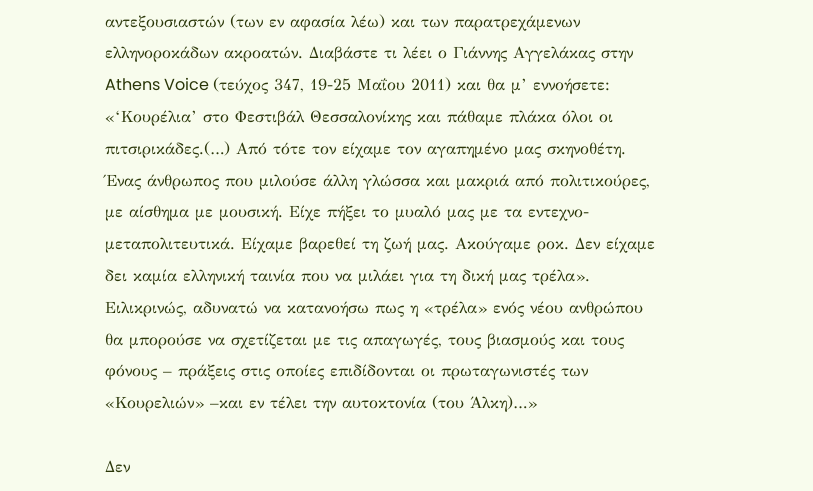αντεξουσιαστών (των εν αφασία λέω) και των παρατρεχάμενων ελληνοροκάδων ακροατών. Διαβάστε τι λέει ο Γιάννης Αγγελάκας στην Athens Voice (τεύχος 347, 19-25 Μαΐου 2011) και θα μ’ εννοήσετε: «‘Κουρέλια’ στο Φεστιβάλ Θεσσαλονίκης και πάθαμε πλάκα όλοι οι πιτσιρικάδες.(…) Από τότε τον είχαμε τον αγαπημένο μας σκηνοθέτη. Ένας άνθρωπος που μιλούσε άλλη γλώσσα και μακριά από πολιτικούρες, με αίσθημα με μουσική. Είχε πήξει το μυαλό μας με τα εντεχνο-μεταπολιτευτικά. Είχαμε βαρεθεί τη ζωή μας. Ακούγαμε ροκ. Δεν είχαμε δει καμία ελληνική ταινία που να μιλάει για τη δική μας τρέλα». Ειλικρινώς, αδυνατώ να κατανοήσω πως η «τρέλα» ενός νέου ανθρώπου θα μπορούσε να σχετίζεται με τις απαγωγές, τους βιασμούς και τους φόνους – πράξεις στις οποίες επιδίδονται οι πρωταγωνιστές των «Κουρελιών» –και εν τέλει την αυτοκτονία (του Άλκη)…»

Δεν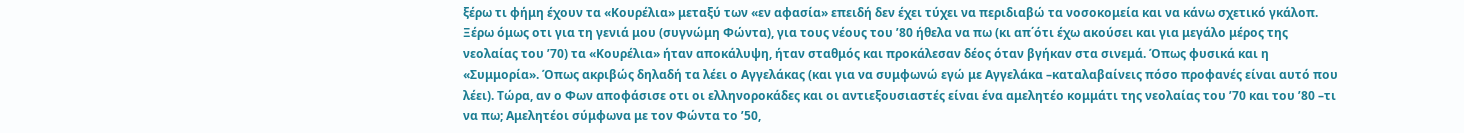ξέρω τι φήμη έχουν τα «Κουρέλια» μεταξύ των «εν αφασία» επειδή δεν έχει τύχει να περιδιαβώ τα νοσοκομεία και να κάνω σχετικό γκάλοπ. Ξέρω όμως οτι για τη γενιά μου (συγνώμη Φώντα), για τους νέους του ’80 ήθελα να πω (κι απ΄ότι έχω ακούσει και για μεγάλο μέρος της νεολαίας του ’70) τα «Κουρέλια» ήταν αποκάλυψη, ήταν σταθμός και προκάλεσαν δέος όταν βγήκαν στα σινεμά. Όπως φυσικά και η «Συμμορία». Όπως ακριβώς δηλαδή τα λέει ο Αγγελάκας (και για να συμφωνώ εγώ με Αγγελάκα –καταλαβαίνεις πόσο προφανές είναι αυτό που λέει). Τώρα, αν ο Φων αποφάσισε οτι οι ελληνοροκάδες και οι αντιεξουσιαστές είναι ένα αμελητέο κομμάτι της νεολαίας του ’70 και του ’80 –τι να πω; Αμελητέοι σύμφωνα με τον Φώντα το ’50,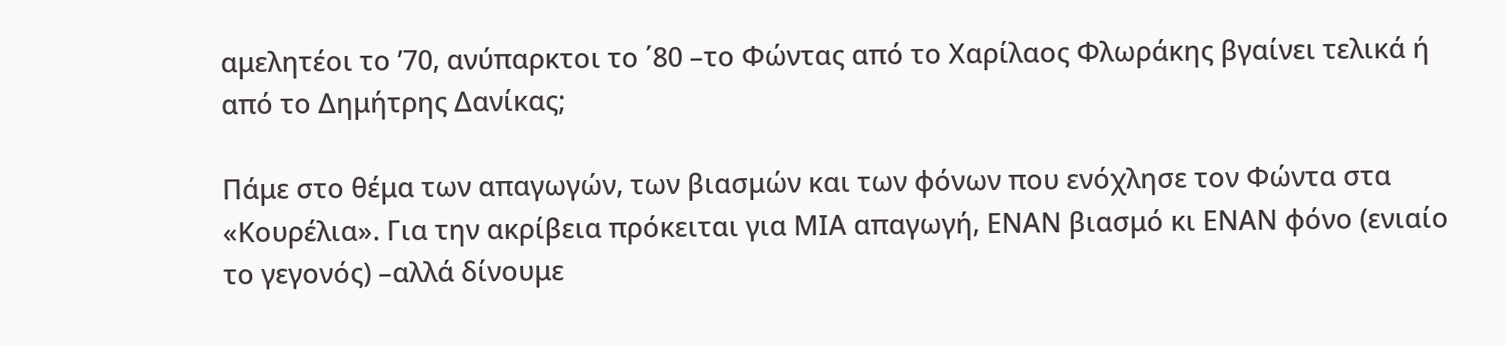αμελητέοι το ’70, ανύπαρκτοι το ΄80 –το Φώντας από το Χαρίλαος Φλωράκης βγαίνει τελικά ή από το Δημήτρης Δανίκας;

Πάμε στο θέμα των απαγωγών, των βιασμών και των φόνων που ενόχλησε τον Φώντα στα «Κουρέλια». Για την ακρίβεια πρόκειται για ΜΙΑ απαγωγή, ΕΝΑΝ βιασμό κι ΕΝΑΝ φόνο (ενιαίο το γεγονός) –αλλά δίνουμε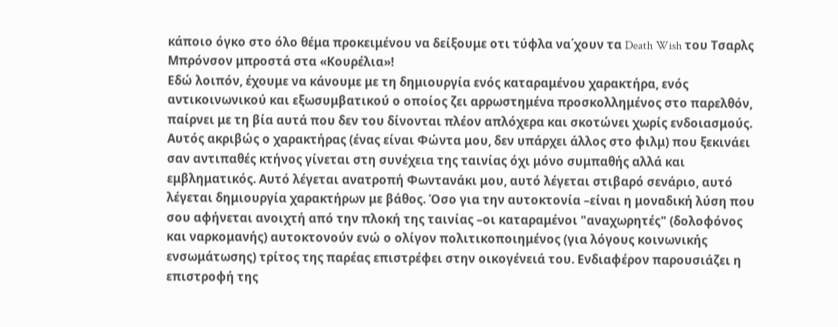κάποιο όγκο στο όλο θέμα προκειμένου να δείξουμε οτι τύφλα να΄χουν τα Death Wish του Τσαρλς Μπρόνσον μπροστά στα «Κουρέλια»!
Εδώ λοιπόν, έχουμε να κάνουμε με τη δημιουργία ενός καταραμένου χαρακτήρα, ενός αντικοινωνικού και εξωσυμβατικού ο οποίος ζει αρρωστημένα προσκολλημένος στο παρελθόν, παίρνει με τη βία αυτά που δεν του δίνονται πλέον απλόχερα και σκοτώνει χωρίς ενδοιασμούς. Αυτός ακριβώς ο χαρακτήρας (ένας είναι Φώντα μου, δεν υπάρχει άλλος στο φιλμ) που ξεκινάει σαν αντιπαθές κτήνος γίνεται στη συνέχεια της ταινίας όχι μόνο συμπαθής αλλά και εμβληματικός. Αυτό λέγεται ανατροπή Φωντανάκι μου, αυτό λέγεται στιβαρό σενάριο, αυτό λέγεται δημιουργία χαρακτήρων με βάθος. Όσο για την αυτοκτονία –είναι η μοναδική λύση που σου αφήνεται ανοιχτή από την πλοκή της ταινίας –οι καταραμένοι "αναχωρητές" (δολοφόνος και ναρκομανής) αυτοκτονούν ενώ ο ολίγον πολιτικοποιημένος (για λόγους κοινωνικής ενσωμάτωσης) τρίτος της παρέας επιστρέφει στην οικογένειά του. Ενδιαφέρον παρουσιάζει η επιστροφή της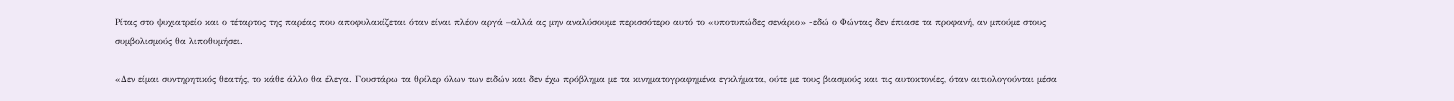Ρίτας στο ψυχιατρείο και ο τέταρτος της παρέας που αποφυλακίζεται όταν είναι πλέον αργά –αλλά ας μην αναλύσουμε περισσότερο αυτό το «υποτυπώδες σενάριο» -εδώ ο Φώντας δεν έπιασε τα προφανή, αν μπούμε στους συμβολισμούς θα λιποθυμήσει.

«Δεν είμαι συντηρητικός θεατής, το κάθε άλλο θα έλεγα. Γουστάρω τα θρίλερ όλων των ειδών και δεν έχω πρόβλημα με τα κινηματογραφημένα εγκλήματα, ούτε με τους βιασμούς και τις αυτοκτονίες, όταν αιτιολογούνται μέσα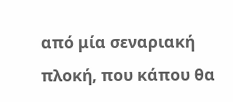από μία σεναριακή πλοκή, που κάπου θα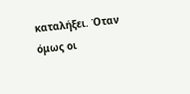καταλήξει. Όταν όμως οι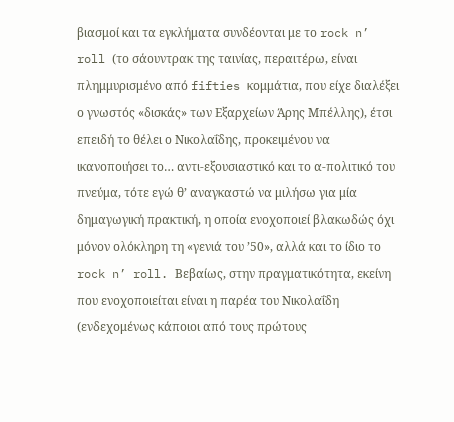βιασμοί και τα εγκλήματα συνδέονται με το rock n’ roll (το σάουντρακ της ταινίας, περαιτέρω, είναι πλημμυρισμένο από fifties κομμάτια, που είχε διαλέξει ο γνωστός «δισκάς» των Εξαρχείων Άρης Μπέλλης), έτσι επειδή το θέλει ο Νικολαΐδης, προκειμένου να ικανοποιήσει το… αντι-εξουσιαστικό και το α-πολιτικό του πνεύμα, τότε εγώ θ’ αναγκαστώ να μιλήσω για μία δημαγωγική πρακτική, η οποία ενοχοποιεί βλακωδώς όχι μόνον ολόκληρη τη «γενιά του ’50», αλλά και το ίδιο το rock n’ roll. Βεβαίως, στην πραγματικότητα, εκείνη που ενοχοποιείται είναι η παρέα του Νικολαΐδη (ενδεχομένως κάποιοι από τους πρώτους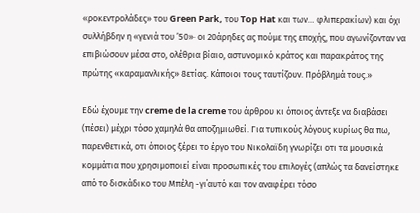«ροκεντρολάδες» του Green Park, του Top Hat και των… φλιπερακίων) και όχι συλλήβδην η «γενιά του ’50»· οι 20άρηδες ας πούμε της εποχής, που αγωνίζονταν να επιβιώσουν μέσα στο, ολέθρια βίαιο, αστυνομικό κράτος και παρακράτος της πρώτης «καραμανλικής» 8ετίας. Κάποιοι τους ταυτίζουν. Πρόβλημά τους.»

Εδώ έχουμε την creme de la creme του άρθρου κι όποιος άντεξε να διαβάσει (πέσει) μέχρι τόσο χαμηλά θα αποζημιωθεί. Για τυπικούς λόγους κυρίως θα πω, παρενθετικά, οτι όποιος ξέρει το έργο του Νικολαϊδη γνωρίζει οτι τα μουσικά κομμάτια που χρησιμοποιεί είναι προσωπικές του επιλογές (απλώς τα δανείστηκε από το δισκάδικο του Μπέλη -γι΄αυτό και τον αναφέρει τόσο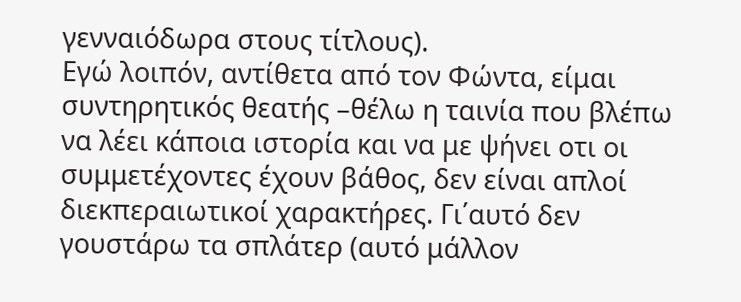γενναιόδωρα στους τίτλους).
Εγώ λοιπόν, αντίθετα από τον Φώντα, είμαι συντηρητικός θεατής –θέλω η ταινία που βλέπω να λέει κάποια ιστορία και να με ψήνει οτι οι συμμετέχοντες έχουν βάθος, δεν είναι απλοί διεκπεραιωτικοί χαρακτήρες. Γι΄αυτό δεν γουστάρω τα σπλάτερ (αυτό μάλλον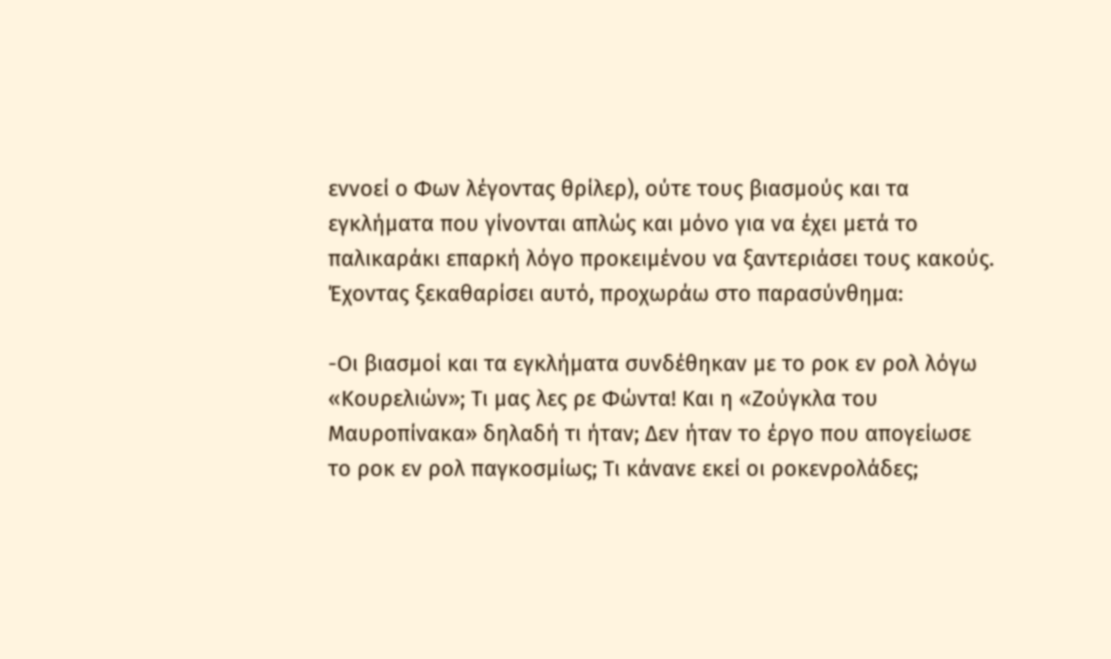εννοεί ο Φων λέγοντας θρίλερ), ούτε τους βιασμούς και τα εγκλήματα που γίνονται απλώς και μόνο για να έχει μετά το παλικαράκι επαρκή λόγο προκειμένου να ξαντεριάσει τους κακούς. Έχοντας ξεκαθαρίσει αυτό, προχωράω στο παρασύνθημα:

-Οι βιασμοί και τα εγκλήματα συνδέθηκαν με το ροκ εν ρολ λόγω «Κουρελιών»; Τι μας λες ρε Φώντα! Και η «Ζούγκλα του Μαυροπίνακα» δηλαδή τι ήταν; Δεν ήταν το έργο που απογείωσε το ροκ εν ρολ παγκοσμίως; Τι κάνανε εκεί οι ροκενρολάδες;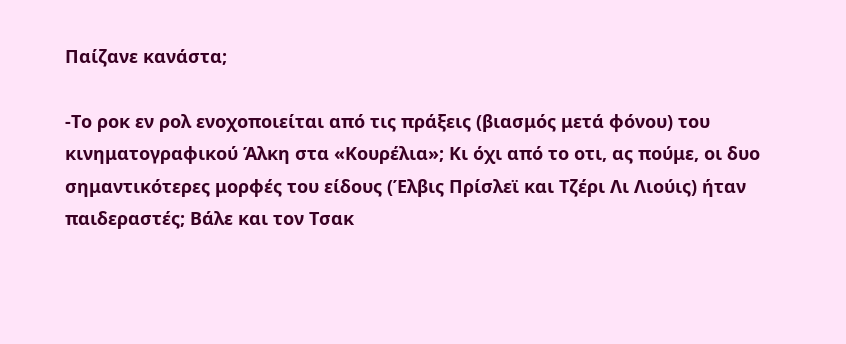Παίζανε κανάστα;

-Το ροκ εν ρολ ενοχοποιείται από τις πράξεις (βιασμός μετά φόνου) του κινηματογραφικού Άλκη στα «Κουρέλια»; Κι όχι από το οτι, ας πούμε, οι δυο σημαντικότερες μορφές του είδους (Έλβις Πρίσλεϊ και Τζέρι Λι Λιούις) ήταν παιδεραστές; Βάλε και τον Τσακ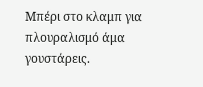Μπέρι στο κλαμπ για πλουραλισμό άμα γουστάρεις.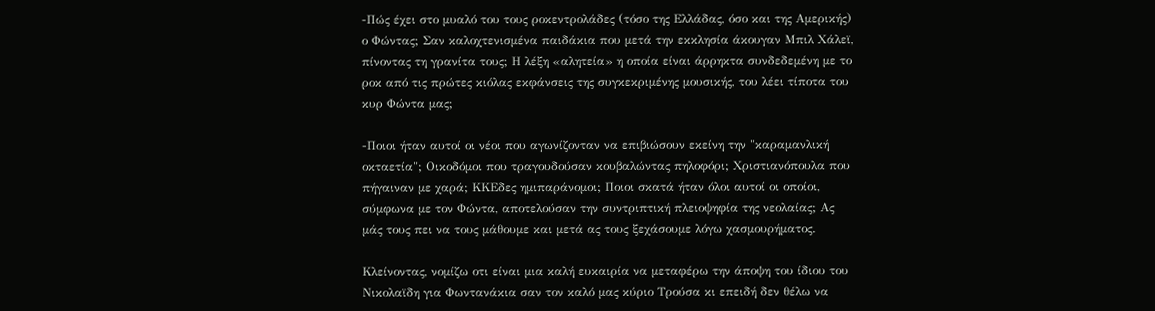-Πώς έχει στο μυαλό του τους ροκεντρολάδες (τόσο της Ελλάδας, όσο και της Αμερικής) ο Φώντας; Σαν καλοχτενισμένα παιδάκια που μετά την εκκλησία άκουγαν Μπιλ Χάλεϊ, πίνοντας τη γρανίτα τους; Η λέξη «αλητεία» η οποία είναι άρρηκτα συνδεδεμένη με το ροκ από τις πρώτες κιόλας εκφάνσεις της συγκεκριμένης μουσικής, του λέει τίποτα του κυρ Φώντα μας;

-Ποιοι ήταν αυτοί οι νέοι που αγωνίζονταν να επιβιώσουν εκείνη την "καραμανλική οκταετία"; Οικοδόμοι που τραγουδούσαν κουβαλώντας πηλοφόρι; Χριστιανόπουλα που πήγαιναν με χαρά; ΚΚΕδες ημιπαράνομοι; Ποιοι σκατά ήταν όλοι αυτοί οι οποίοι, σύμφωνα με τον Φώντα, αποτελούσαν την συντριπτική πλειοψηφία της νεολαίας; Ας μάς τους πει να τους μάθουμε και μετά ας τους ξεχάσουμε λόγω χασμουρήματος.

Κλείνοντας, νομίζω οτι είναι μια καλή ευκαιρία να μεταφέρω την άποψη του ίδιου του Νικολαϊδη για Φωντανάκια σαν τον καλό μας κύριο Τρούσα κι επειδή δεν θέλω να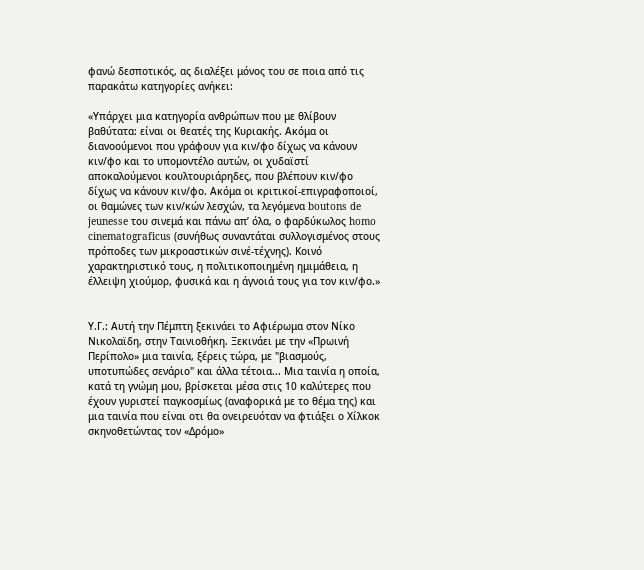φανώ δεσποτικός, ας διαλέξει μόνος του σε ποια από τις παρακάτω κατηγορίες ανήκει:

«Υπάρχει μια κατηγορία ανθρώπων που με θλίβουν βαθύτατα: είναι οι θεατές της Κυριακής. Ακόμα οι διανοούμενοι που γράφουν για κιν/φο δίχως να κάνουν κιν/φο και το υπομοντέλο αυτών, οι χυδαϊστί αποκαλούμενοι κουλτουριάρηδες, που βλέπουν κιν/φο δίχως να κάνουν κιν/φο. Ακόμα οι κριτικοί-επιγραφοποιοί, οι θαμώνες των κιν/κών λεσχών, τα λεγόμενα boutons de jeunesse του σινεμά και πάνω απ’ όλα, ο φαρδύκωλος homo cinematograficus (συνήθως συναντάται συλλογισμένος στους πρόποδες των μικροαστικών σινέ-τέχνης). Κοινό χαρακτηριστικό τους, η πολιτικοποιημένη ημιμάθεια, η έλλειψη χιούμορ, φυσικά και η άγνοιά τους για τον κιν/φο.»


Υ.Γ.: Αυτή την Πέμπτη ξεκινάει το Αφιέρωμα στον Νίκο Νικολαϊδη, στην Ταινιοθήκη. Ξεκινάει με την «Πρωινή Περίπολο» μια ταινία, ξέρεις τώρα, με "βιασμούς, υποτυπώδες σενάριο" και άλλα τέτοια... Μια ταινία η οποία, κατά τη γνώμη μου, βρίσκεται μέσα στις 10 καλύτερες που έχουν γυριστεί παγκοσμίως (αναφορικά με το θέμα της) και μια ταινία που είναι οτι θα ονειρευόταν να φτιάξει ο Χίλκοκ σκηνοθετώντας τον «Δρόμο»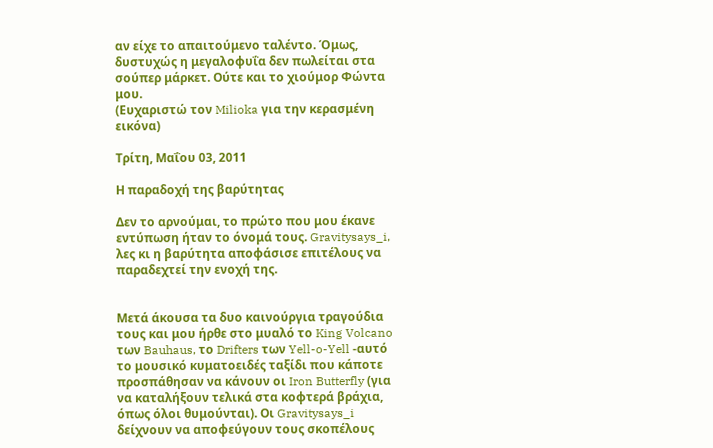αν είχε το απαιτούμενο ταλέντο. Όμως, δυστυχώς η μεγαλοφυΐα δεν πωλείται στα σούπερ μάρκετ. Ούτε και το χιούμορ Φώντα μου.
(Ευχαριστώ τον Milioka για την κερασμένη εικόνα)

Τρίτη, Μαΐου 03, 2011

Η παραδοχή της βαρύτητας

Δεν το αρνούμαι, το πρώτο που μου έκανε εντύπωση ήταν το όνομά τους. Gravitysays_i, λες κι η βαρύτητα αποφάσισε επιτέλους να παραδεχτεί την ενοχή της.


Μετά άκουσα τα δυο καινούργια τραγούδια τους και μου ήρθε στο μυαλό το King Volcano των Bauhaus, το Drifters των Yell-o-Yell -αυτό το μουσικό κυματοειδές ταξίδι που κάποτε προσπάθησαν να κάνουν οι Iron Butterfly (για να καταλήξουν τελικά στα κοφτερά βράχια, όπως όλοι θυμούνται). Οι Gravitysays_i δείχνουν να αποφεύγουν τους σκοπέλους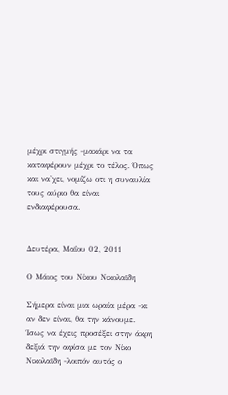μέχρι στιγμής -μακάρι να τα καταφέρουν μέχρι το τέλος. Όπως και να'χει, νομίζω οτι η συναυλία τους αύριο θα είναι ενδιαφέρουσα.


Δευτέρα, Μαΐου 02, 2011

Ο Μάιος του Νίκου Νικολαϊδη

Σήμερα είναι μια ωραία μέρα -κι αν δεν είναι, θα την κάνουμε. Ίσως να έχεις προσέξει στην άκρη δεξιά την αφίσα με τον Νίκο Νικολαϊδη -λοιπόν αυτός ο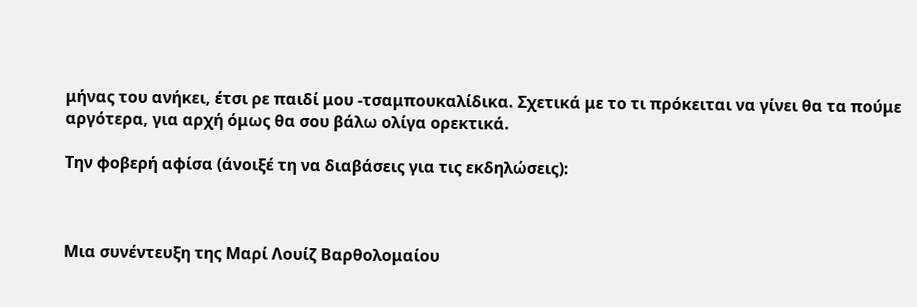μήνας του ανήκει, έτσι ρε παιδί μου -τσαμπουκαλίδικα. Σχετικά με το τι πρόκειται να γίνει θα τα πούμε αργότερα, για αρχή όμως θα σου βάλω ολίγα ορεκτικά.

Την φοβερή αφίσα (άνοιξέ τη να διαβάσεις για τις εκδηλώσεις):



Μια συνέντευξη της Μαρί Λουίζ Βαρθολομαίου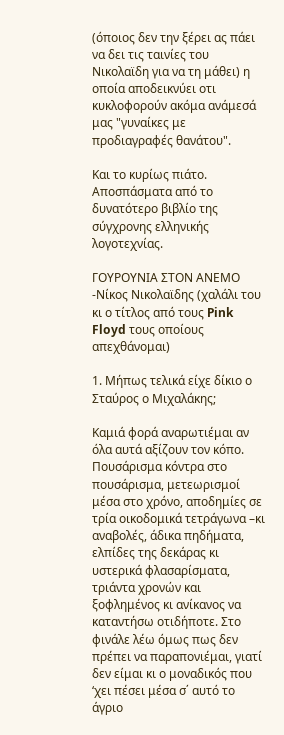(όποιος δεν την ξέρει ας πάει να δει τις ταινίες του Νικολαϊδη για να τη μάθει) η οποία αποδεικνύει οτι κυκλοφορούν ακόμα ανάμεσά μας "γυναίκες με προδιαγραφές θανάτου".

Και το κυρίως πιάτο. Αποσπάσματα από το δυνατότερο βιβλίο της σύγχρονης ελληνικής λογοτεχνίας.

ΓΟΥΡΟΥΝΙΑ ΣΤΟΝ ΑΝΕΜΟ -Νίκος Νικολαϊδης (χαλάλι του κι ο τίτλος από τους Pink Floyd τους οποίους απεχθάνομαι)

1. Μήπως τελικά είχε δίκιο ο Σταύρος ο Μιχαλάκης;

Καμιά φορά αναρωτιέμαι αν όλα αυτά αξίζουν τον κόπο. Πουσάρισμα κόντρα στο πουσάρισμα, μετεωρισμοί μέσα στο χρόνο, αποδημίες σε τρία οικοδομικά τετράγωνα –κι αναβολές, άδικα πηδήματα, ελπίδες της δεκάρας κι υστερικά φλασαρίσματα, τριάντα χρονών και ξοφλημένος κι ανίκανος να καταντήσω οτιδήποτε. Στο φινάλε λέω όμως πως δεν πρέπει να παραπονιέμαι, γιατί δεν είμαι κι ο μοναδικός που ‘χει πέσει μέσα σ΄ αυτό το άγριο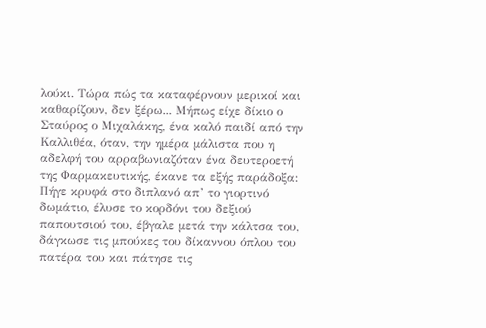λούκι. Τώρα πώς τα καταφέρνουν μερικοί και καθαρίζουν, δεν ξέρω... Μήπως είχε δίκιο ο Σταύρος ο Μιχαλάκης, ένα καλό παιδί από την Καλλιθέα, όταν, την ημέρα μάλιστα που η αδελφή του αρραβωνιαζόταν ένα δευτεροετή της Φαρμακευτικής, έκανε τα εξής παράδοξα: Πήγε κρυφά στο διπλανό απ’ το γιορτινό δωμάτιο, έλυσε το κορδόνι του δεξιού παπουτσιού του, έβγαλε μετά την κάλτσα του, δάγκωσε τις μπούκες του δίκαννου όπλου του πατέρα του και πάτησε τις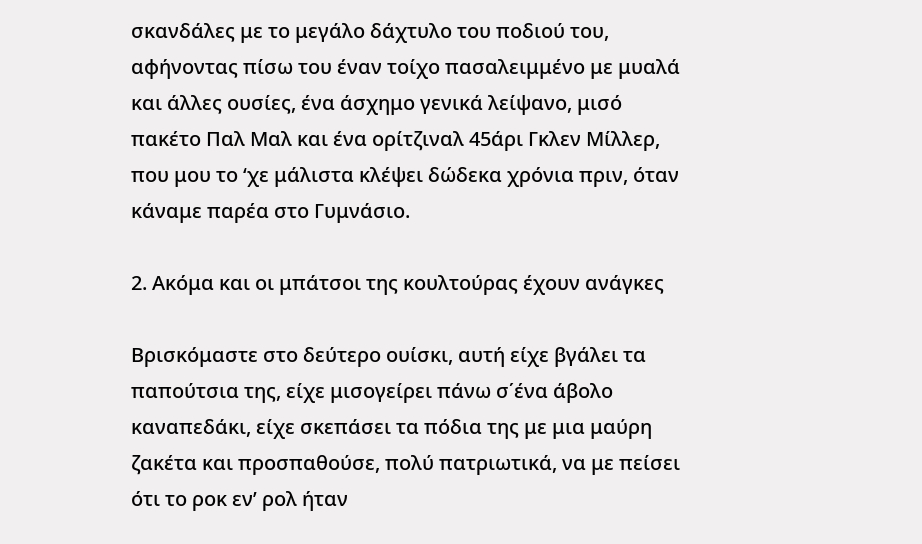σκανδάλες με το μεγάλο δάχτυλο του ποδιού του, αφήνοντας πίσω του έναν τοίχο πασαλειμμένο με μυαλά και άλλες ουσίες, ένα άσχημο γενικά λείψανο, μισό πακέτο Παλ Μαλ και ένα ορίτζιναλ 45άρι Γκλεν Μίλλερ, που μου το ‘χε μάλιστα κλέψει δώδεκα χρόνια πριν, όταν κάναμε παρέα στο Γυμνάσιο.

2. Ακόμα και οι μπάτσοι της κουλτούρας έχουν ανάγκες

Βρισκόμαστε στο δεύτερο ουίσκι, αυτή είχε βγάλει τα παπούτσια της, είχε μισογείρει πάνω σ΄ένα άβολο καναπεδάκι, είχε σκεπάσει τα πόδια της με μια μαύρη ζακέτα και προσπαθούσε, πολύ πατριωτικά, να με πείσει ότι το ροκ εν’ ρολ ήταν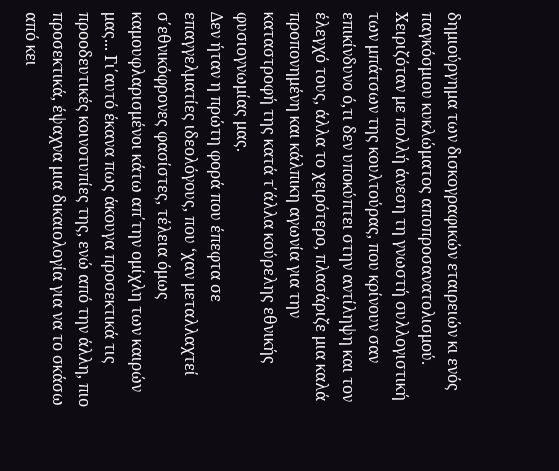δημιούργημα των δισκογραφικών εταιρειών κι ενός παγκόσμιου κυκλώματος αποπροσανατολισμού. Χειριζόταν με πολλή άνεση τη γνωστή συλλογιστική των μπάτσων της κουλτούρας, που κρίνουν σαν επικίνδυνο ό,τι δεν υποκύπτει στην αντίληψη και τον έλεγχό τους, άλλα το χειρότερο, πλασάριζε μια καλά προπονημένη και κάλπικη αγωνία για την καταστροφή της κατά τ΄άλλα κούρελης εθνικής φυσιογνωμίας μας.
Δεν ήταν η πρώτη φορά που έπεφτα σε επαγγελματίες ιδεολόγους, που ‘χαν μεταλλαχτεί σ΄εθνικόφρονες φασίστες, τέλεια όμως καμουφλαρισμένοι κάτω απ΄την ομίχλη των καιρών μας... Γι΄αυτό έκανα πως άκουγα προσεκτικά τις προοδευτικές κοινοτυπίες της, ενώ από την άλλη, πιο προσεκτικά, έψαχνα μια δικαιολογία για να το σκάσω από κει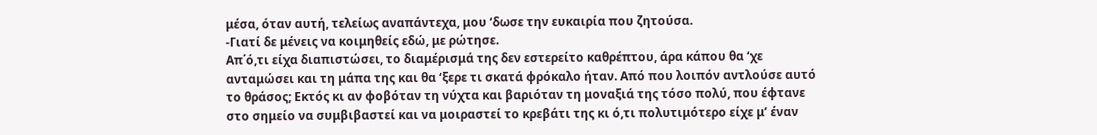μέσα, όταν αυτή, τελείως αναπάντεχα, μου ‘δωσε την ευκαιρία που ζητούσα.
-Γιατί δε μένεις να κοιμηθείς εδώ, με ρώτησε.
Απ΄ό,τι είχα διαπιστώσει, το διαμέρισμά της δεν εστερείτο καθρέπτου, άρα κάπου θα ‘χε ανταμώσει και τη μάπα της και θα ‘ξερε τι σκατά φρόκαλο ήταν. Από που λοιπόν αντλούσε αυτό το θράσος; Εκτός κι αν φοβόταν τη νύχτα και βαριόταν τη μοναξιά της τόσο πολύ, που έφτανε στο σημείο να συμβιβαστεί και να μοιραστεί το κρεβάτι της κι ό,τι πολυτιμότερο είχε μ’ έναν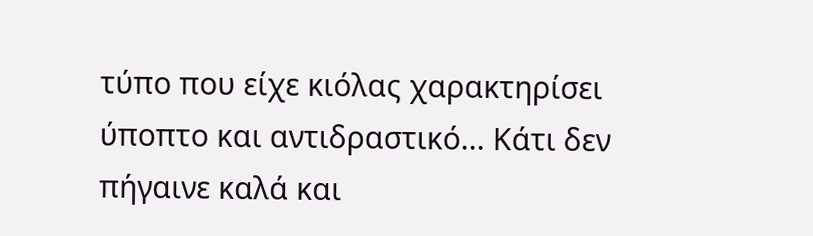τύπο που είχε κιόλας χαρακτηρίσει ύποπτο και αντιδραστικό... Κάτι δεν πήγαινε καλά και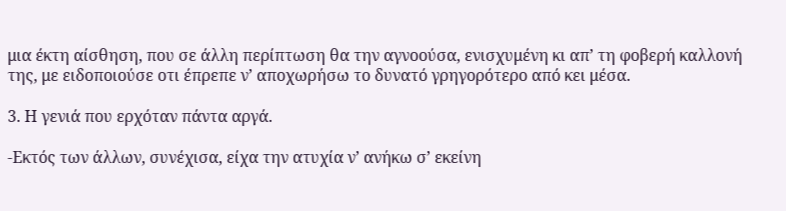μια έκτη αίσθηση, που σε άλλη περίπτωση θα την αγνοούσα, ενισχυμένη κι απ’ τη φοβερή καλλονή της, με ειδοποιούσε οτι έπρεπε ν’ αποχωρήσω το δυνατό γρηγορότερο από κει μέσα.

3. Η γενιά που ερχόταν πάντα αργά.

-Εκτός των άλλων, συνέχισα, είχα την ατυχία ν’ ανήκω σ’ εκείνη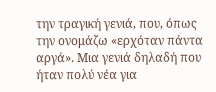την τραγική γενιά, που, όπως την ονομάζω «ερχόταν πάντα αργά». Μια γενιά δηλαδή που ήταν πολύ νέα για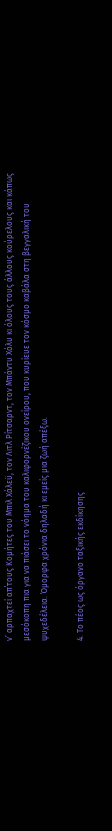ν’ αρπαχτεί απ΄τους Κομήτες του Μπιλ Χάλεϋ, τον Λιτλ Ρίτσαρντ, τον Μπάντυ Χόλυ κι όλους τους άλλους κούρελους και κάπως μεσόκοπη πια για να πιάσει το νόημα του καλιφορνέζικου ονείρου, που κυρίευε τον κόσμο καβάλα στη βεγγαλική του ψυχεδέλεια. Όμορφα χρόνια δηλαδή κι εμείς μια ζωή απέξω.

4. Το πέος ως όργανο ταξικής εκδίκησης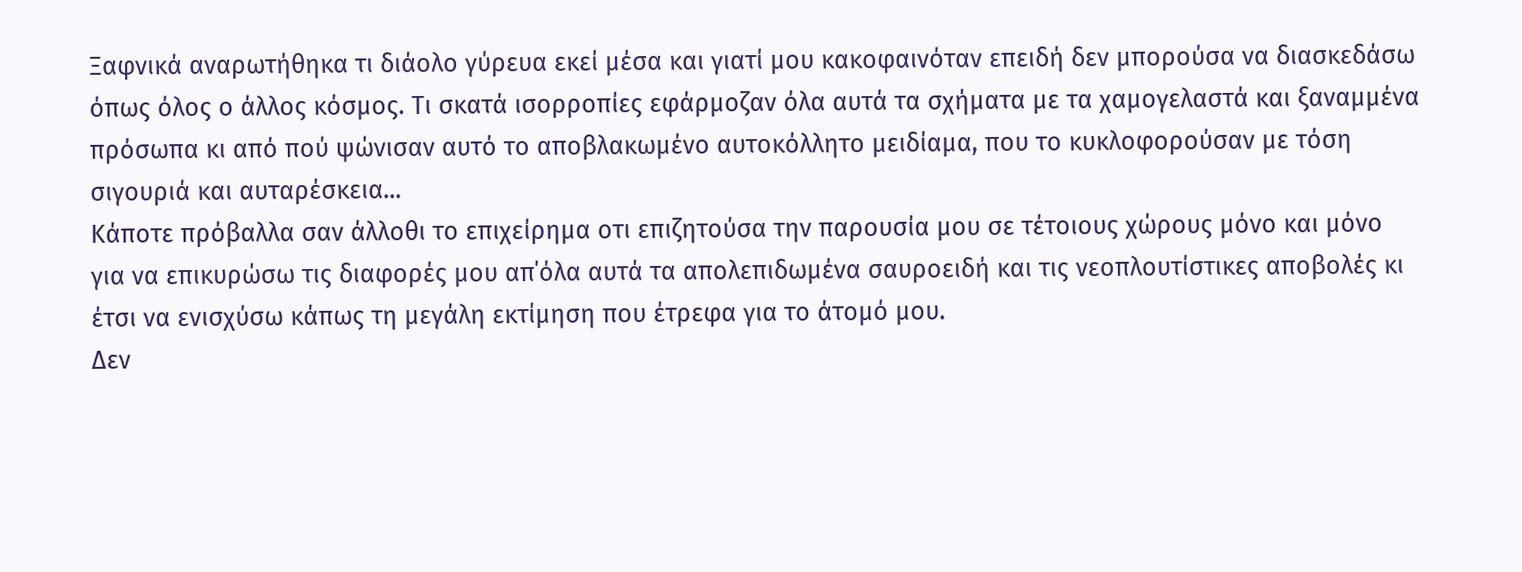Ξαφνικά αναρωτήθηκα τι διάολο γύρευα εκεί μέσα και γιατί μου κακοφαινόταν επειδή δεν μπορούσα να διασκεδάσω όπως όλος ο άλλος κόσμος. Τι σκατά ισορροπίες εφάρμοζαν όλα αυτά τα σχήματα με τα χαμογελαστά και ξαναμμένα πρόσωπα κι από πού ψώνισαν αυτό το αποβλακωμένο αυτοκόλλητο μειδίαμα, που το κυκλοφορούσαν με τόση σιγουριά και αυταρέσκεια...
Κάποτε πρόβαλλα σαν άλλοθι το επιχείρημα οτι επιζητούσα την παρουσία μου σε τέτοιoυς χώρους μόνο και μόνο για να επικυρώσω τις διαφορές μου απ΄όλα αυτά τα απολεπιδωμένα σαυροειδή και τις νεοπλουτίστικες αποβολές κι έτσι να ενισχύσω κάπως τη μεγάλη εκτίμηση που έτρεφα για το άτομό μου.
Δεν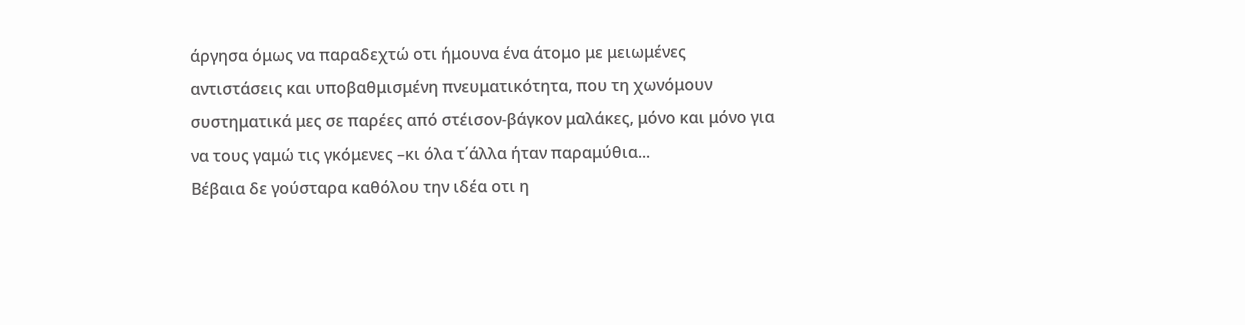άργησα όμως να παραδεχτώ οτι ήμουνα ένα άτομο με μειωμένες αντιστάσεις και υποβαθμισμένη πνευματικότητα, που τη χωνόμουν συστηματικά μες σε παρέες από στέισον-βάγκον μαλάκες, μόνο και μόνο για να τους γαμώ τις γκόμενες –κι όλα τ΄άλλα ήταν παραμύθια...
Βέβαια δε γούσταρα καθόλου την ιδέα οτι η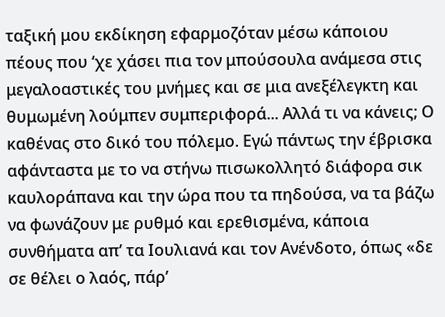ταξική μου εκδίκηση εφαρμοζόταν μέσω κάποιου πέους που ‘χε χάσει πια τον μπούσουλα ανάμεσα στις μεγαλοαστικές του μνήμες και σε μια ανεξέλεγκτη και θυμωμένη λούμπεν συμπεριφορά... Αλλά τι να κάνεις; Ο καθένας στο δικό του πόλεμο. Εγώ πάντως την έβρισκα αφάνταστα με το να στήνω πισωκολλητό διάφορα σικ καυλοράπανα και την ώρα που τα πηδούσα, να τα βάζω να φωνάζουν με ρυθμό και ερεθισμένα, κάποια συνθήματα απ’ τα Ιουλιανά και τον Ανένδοτο, όπως «δε σε θέλει ο λαός, πάρ’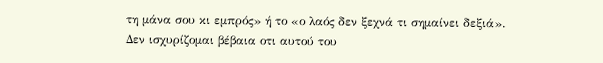τη μάνα σου κι εμπρός» ή το «ο λαός δεν ξεχνά τι σημαίνει δεξιά». Δεν ισχυρίζομαι βέβαια οτι αυτού του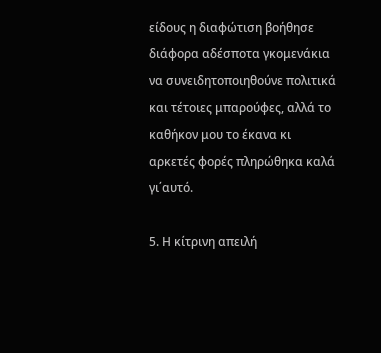είδους η διαφώτιση βοήθησε διάφορα αδέσποτα γκομενάκια να συνειδητοποιηθούνε πολιτικά και τέτοιες μπαρούφες, αλλά το καθήκον μου το έκανα κι αρκετές φορές πληρώθηκα καλά γι΄αυτό.

5. Η κίτρινη απειλή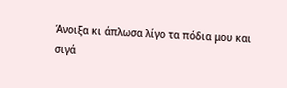Άνοιξα κι άπλωσα λίγο τα πόδια μου και σιγά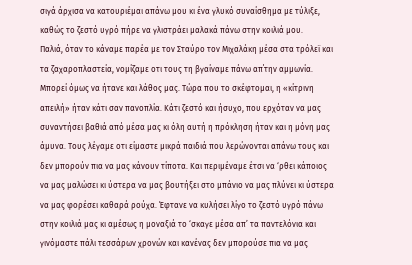σιγά άρχισα να κατουριέμαι απάνω μου κι ένα γλυκό συναίσθημα με τύλιξε, καθώς το ζεστό υγρό πήρε να γλιστράει μαλακά πάνω στην κοιλιά μου.
Παλιά, όταν το κάναμε παρέα με τον Σταύρο τον Μιχαλάκη μέσα στα τρόλεϊ και τα ζαχαροπλαστεία, νομίζαμε οτι τους τη βγαίναμε πάνω απ΄την αμμωνία. Μπορεί όμως να ήτανε και λάθος μας. Τώρα που το σκέφτομαι, η «κίτρινη απειλή» ήταν κάτι σαν πανοπλία. Κάτι ζεστό και ήσυχο, που ερχόταν να μας συναντήσει βαθιά από μέσα μας κι όλη αυτή η πρόκληση ήταν και η μόνη μας άμυνα. Τους λέγαμε οτι είμαστε μικρά παιδιά που λερώνονται απάνω τους και δεν μπορούν πια να μας κάνουν τίποτα. Και περιμέναμε έτσι να ‘ρθει κάποιος να μας μαλώσει κι ύστερα να μας βουτήξει στο μπάνιο να μας πλύνει κι ύστερα να μας φορέσει καθαρά ρούχα. Έφτανε να κυλήσει λίγο το ζεστό υγρό πάνω στην κοιλιά μας κι αμέσως η μοναξιά το ‘σκαγε μέσα απ’ τα παντελόνια και γινόμαστε πάλι τεσσάρων χρονών και κανένας δεν μπορούσε πια να μας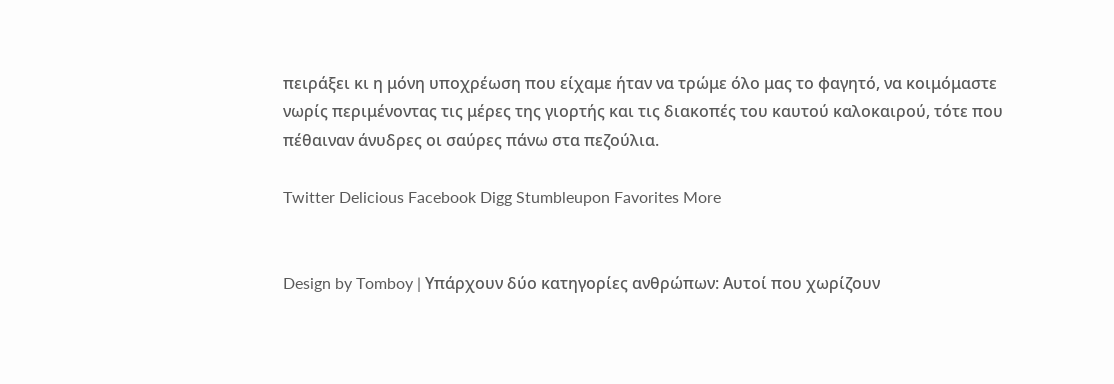πειράξει κι η μόνη υποχρέωση που είχαμε ήταν να τρώμε όλο μας το φαγητό, να κοιμόμαστε νωρίς περιμένοντας τις μέρες της γιορτής και τις διακοπές του καυτού καλοκαιρού, τότε που πέθαιναν άνυδρες οι σαύρες πάνω στα πεζούλια.

Twitter Delicious Facebook Digg Stumbleupon Favorites More


Design by Tomboy | Υπάρχουν δύο κατηγορίες ανθρώπων: Αυτοί που χωρίζουν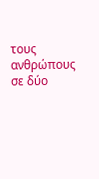τους ανθρώπους σε δύο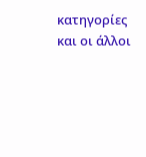κατηγορίες και οι άλλοι